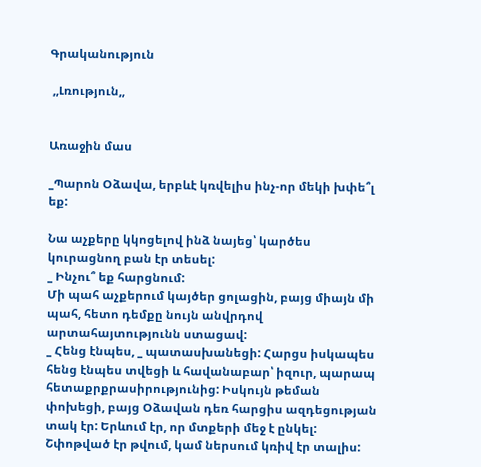Գրականություն

 ,,Լռություն,,


Առաջին մաս

_Պարոն Օձավա, երբևէ կռվելիս ինչ-որ մեկի խփե՞լ եք:

Նա աչքերը կկոցելով ինձ նայեց՝ կարծես կուրացնող բան էր տեսել:
_ Ինչու՞ եք հարցնում:
Մի պահ աչքերում կայծեր ցոլացին, բայց միայն մի պահ, հետո դեմքը նույն անվրդով արտահայտությունն ստացավ:
_ Հենց էնպես, _ պատասխանեցի: Հարցս իսկապես հենց էնպես տվեցի և հավանաբար՝ իզուր, պարապ հետաքրքրասիրությունից: Իսկույն թեման փոխեցի, բայց Օձավան դեռ հարցիս ազդեցության տակ էր: Երևում էր, որ մտքերի մեջ է ընկել: Շփոթված էր թվում, կամ ներսում կռիվ էր տալիս: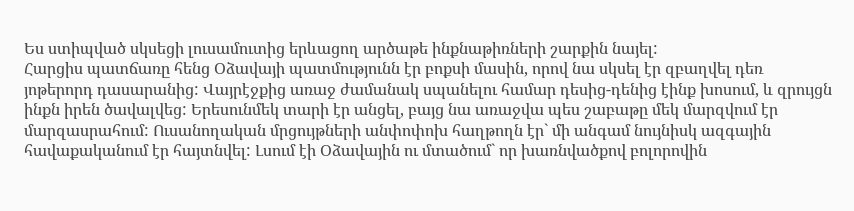Ես ստիպված սկսեցի լուսամուտից երևացող արծաթե ինքնաթիռների շարքին նայել:
Հարցիս պատճառը հենց Օձավայի պատմությունն էր բոքսի մասին, որով նա սկսել էր զբաղվել դեռ յոթերորդ դասարանից: Վայրէջքից առաջ ժամանակ սպանելու համար դեսից-դենից էինք խոսում, և զրույցն ինքն իրեն ծավալվեց: Երեսունմեկ տարի էր անցել, բայց նա առաջվա պես շաբաթը մեկ մարզվում էր մարզասրահում: Ուսանողական մրցույթների անփոփոխ հաղթողն էր` մի անգամ նույնիսկ ազգային հավաքականում էր հայտնվել: Լսում էի Օձավային ու մտածում` որ խառնվածքով բոլորովին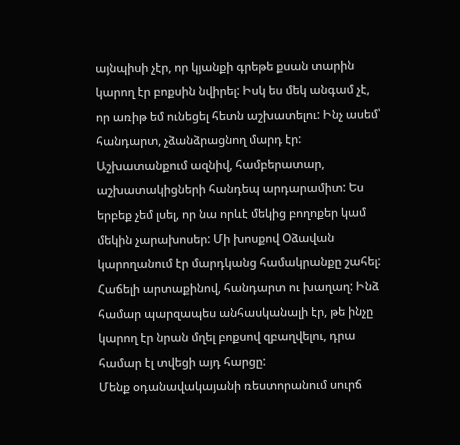այնպիսի չէր, որ կյանքի գրեթե քսան տարին կարող էր բոքսին նվիրել: Իսկ ես մեկ անգամ չէ, որ առիթ եմ ունեցել հետն աշխատելու: Ինչ ասեմ՝ հանդարտ, չձանձրացնող մարդ էր: Աշխատանքում ազնիվ, համբերատար, աշխատակիցների հանդեպ արդարամիտ: Ես երբեք չեմ լսել, որ նա որևէ մեկից բողոքեր կամ մեկին չարախոսեր: Մի խոսքով Օձավան կարողանում էր մարդկանց համակրանքը շահել: Հաճելի արտաքինով, հանդարտ ու խաղաղ: Ինձ համար պարզապես անհասկանալի էր, թե ինչը կարող էր նրան մղել բոքսով զբաղվելու, դրա համար էլ տվեցի այդ հարցը:
Մենք օդանավակայանի ռեստորանում սուրճ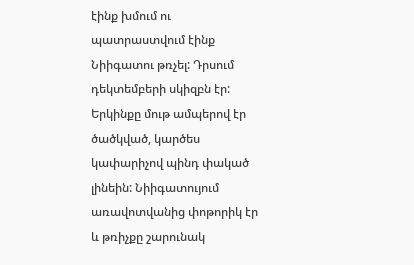էինք խմում ու պատրաստվում էինք Նիիգատու թռչել: Դրսում դեկտեմբերի սկիզբն էր: Երկինքը մութ ամպերով էր ծածկված, կարծես կափարիչով պինդ փակած լինեին: Նիիգատույում առավոտվանից փոթորիկ էր և թռիչքը շարունակ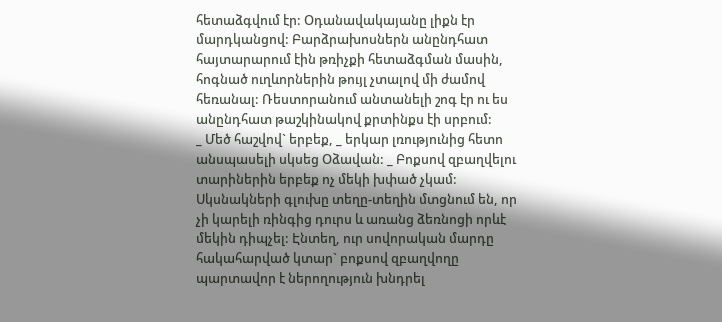հետաձգվում էր: Օդանավակայանը լիքն էր մարդկանցով: Բարձրախոսներն անընդհատ հայտարարում էին թռիչքի հետաձգման մասին, հոգնած ուղևորներին թույլ չտալով մի ժամով հեռանալ: Ռեստորանում անտանելի շոգ էր ու ես անընդհատ թաշկինակով քրտինքս էի սրբում:
_ Մեծ հաշվով` երբեք, _ երկար լռությունից հետո անսպասելի սկսեց Օձավան: _ Բոքսով զբաղվելու տարիներին երբեք ոչ մեկի խփած չկամ: Սկսնակների գլուխը տեղը-տեղին մտցնում են, որ չի կարելի ռինգից դուրս և առանց ձեռնոցի որևէ մեկին դիպչել: Էնտեղ, ուր սովորական մարդը հակահարված կտար` բոքսով զբաղվողը պարտավոր է ներողություն խնդրել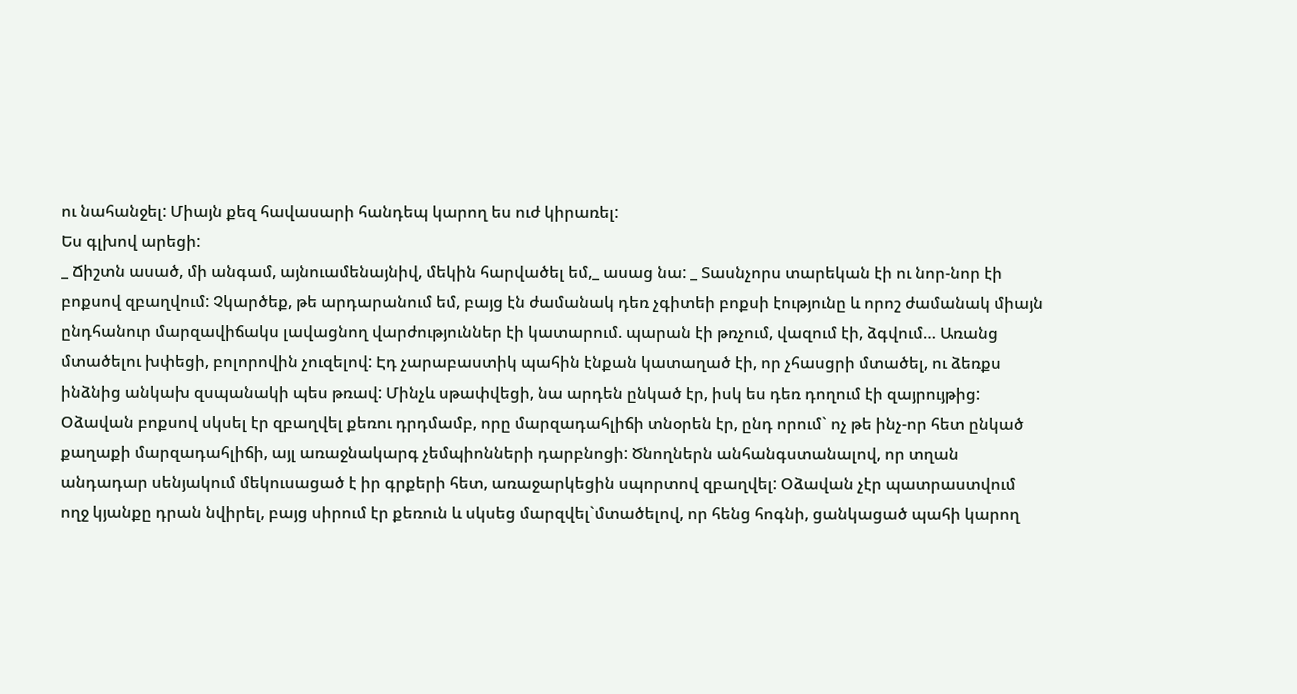ու նահանջել: Միայն քեզ հավասարի հանդեպ կարող ես ուժ կիրառել:
Ես գլխով արեցի:
_ Ճիշտն ասած, մի անգամ, այնուամենայնիվ, մեկին հարվածել եմ,_ ասաց նա: _ Տասնչորս տարեկան էի ու նոր-նոր էի բոքսով զբաղվում: Չկարծեք, թե արդարանում եմ, բայց էն ժամանակ դեռ չգիտեի բոքսի էությունը և որոշ ժամանակ միայն ընդհանուր մարզավիճակս լավացնող վարժություններ էի կատարում. պարան էի թռչում, վազում էի, ձգվում… Առանց մտածելու խփեցի, բոլորովին չուզելով: Էդ չարաբաստիկ պահին էնքան կատաղած էի, որ չհասցրի մտածել, ու ձեռքս ինձնից անկախ զսպանակի պես թռավ: Մինչև սթափվեցի, նա արդեն ընկած էր, իսկ ես դեռ դողում էի զայրույթից:
Օձավան բոքսով սկսել էր զբաղվել քեռու դրդմամբ, որը մարզադահլիճի տնօրեն էր, ընդ որում` ոչ թե ինչ-որ հետ ընկած քաղաքի մարզադահլիճի, այլ առաջնակարգ չեմպիոնների դարբնոցի: Ծնողներն անհանգստանալով, որ տղան անդադար սենյակում մեկուսացած է իր գրքերի հետ, առաջարկեցին սպորտով զբաղվել: Օձավան չէր պատրաստվում ողջ կյանքը դրան նվիրել, բայց սիրում էր քեռուն և սկսեց մարզվել`մտածելով, որ հենց հոգնի, ցանկացած պահի կարող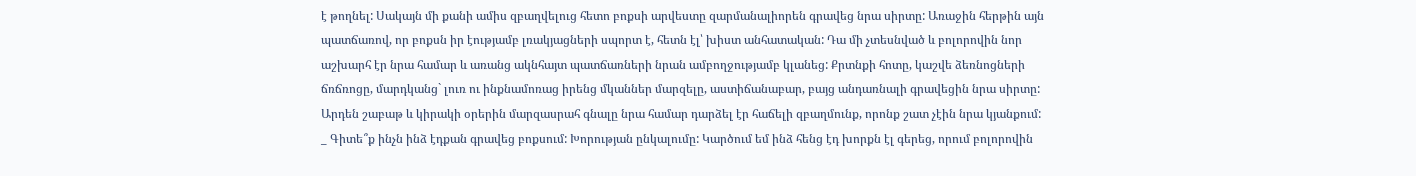է թողնել: Սակայն մի քանի ամիս զբաղվելուց հետո բոքսի արվեստը զարմանալիորեն գրավեց նրա սիրտը: Առաջին հերթին այն պատճառով, որ բոքսն իր էությամբ լռակյացների սպորտ է, հետն էլ՝ խիստ անհատական: Դա մի չտեսնված և բոլորովին նոր աշխարհ էր նրա համար և առանց ակնհայտ պատճառների նրան ամբողջությամբ կլանեց: Քրտնքի հոտը, կաշվե ձեռնոցների ճռճռոցը, մարդկանց` լուռ ու ինքնամոռաց իրենց մկաններ մարզելը, աստիճանաբար, բայց անդառնալի գրավեցին նրա սիրտը: Արդեն շաբաթ և կիրակի օրերին մարզասրահ գնալը նրա համար դարձել էր հաճելի զբաղմունք, որոնք շատ չէին նրա կյանքում:
_ Գիտե՞ք ինչն ինձ էդքան գրավեց բոքսում: Խորության ընկալումը: Կարծում եմ ինձ հենց էդ խորքն էլ գերեց, որում բոլորովին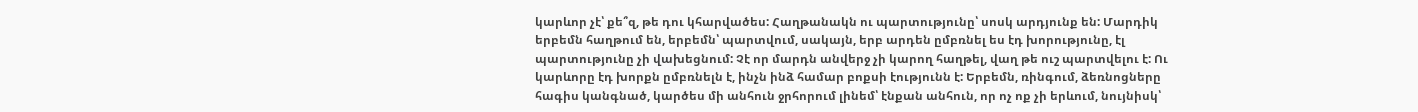կարևոր չէ՝ քե՞զ, թե դու կհարվածես: Հաղթանակն ու պարտությունը՝ սոսկ արդյունք են: Մարդիկ երբեմն հաղթում են, երբեմն՝ պարտվում, սակայն, երբ արդեն ըմբռնել ես էդ խորությունը, էլ պարտությունը չի վախեցնում: Չէ որ մարդն անվերջ չի կարող հաղթել, վաղ թե ուշ պարտվելու է: Ու կարևորը էդ խորքն ըմբռնելն է, ինչն ինձ համար բոքսի էությունն է: Երբեմն, ռինգում, ձեռնոցները հագիս կանգնած, կարծես մի անհուն ջրհորում լինեմ՝ էնքան անհուն, որ ոչ ոք չի երևում, նույնիսկ՝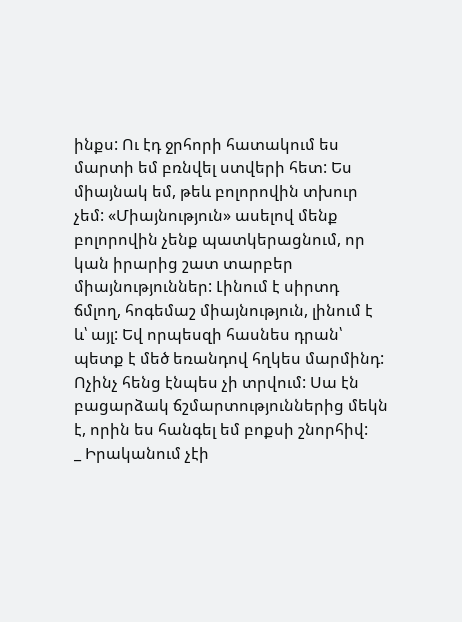ինքս: Ու էդ ջրհորի հատակում ես մարտի եմ բռնվել ստվերի հետ: Ես միայնակ եմ, թեև բոլորովին տխուր չեմ: «Միայնություն» ասելով մենք բոլորովին չենք պատկերացնում, որ կան իրարից շատ տարբեր միայնություններ: Լինում է սիրտդ ճմլող, հոգեմաշ միայնություն, լինում է և՝ այլ: Եվ որպեսզի հասնես դրան՝ պետք է մեծ եռանդով հղկես մարմինդ: Ոչինչ հենց էնպես չի տրվում: Սա էն բացարձակ ճշմարտություններից մեկն է, որին ես հանգել եմ բոքսի շնորհիվ:
_ Իրականում չէի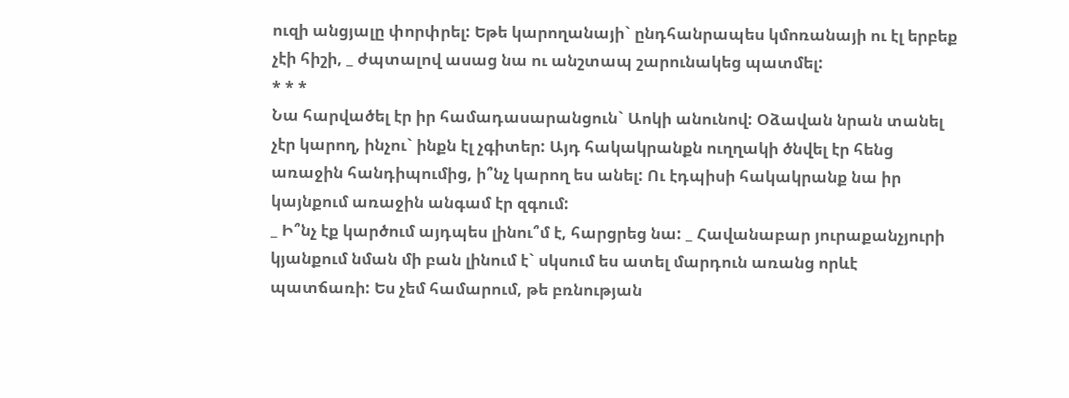ուզի անցյալը փորփրել: Եթե կարողանայի` ընդհանրապես կմոռանայի ու էլ երբեք չէի հիշի, _ ժպտալով ասաց նա ու անշտապ շարունակեց պատմել:
* * *
Նա հարվածել էր իր համադասարանցուն` Աոկի անունով: Օձավան նրան տանել չէր կարող, ինչու` ինքն էլ չգիտեր: Այդ հակակրանքն ուղղակի ծնվել էր հենց առաջին հանդիպումից, ի՞նչ կարող ես անել: Ու էդպիսի հակակրանք նա իր կայնքում առաջին անգամ էր զգում:
_ Ի՞նչ էք կարծում այդպես լինու՞մ է, հարցրեց նա: _ Հավանաբար յուրաքանչյուրի կյանքում նման մի բան լինում է` սկսում ես ատել մարդուն առանց որևէ պատճառի: Ես չեմ համարում, թե բռնության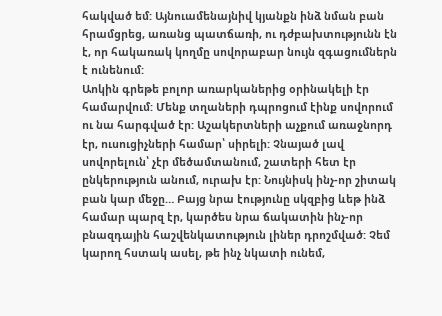հակված եմ: Այնուամենայնիվ կյանքն ինձ նման բան հրամցրեց, առանց պատճառի, ու դժբախտությունն էն է, որ հակառակ կողմը սովորաբար նույն զգացումներն է ունենում:
Աոկին գրեթե բոլոր առարկաներից օրինակելի էր համարվում: Մենք տղաների դպրոցում էինք սովորում ու նա հարգված էր: Աշակերտների աչքում առաջնորդ էր, ուսուցիչների համար՝ սիրելի: Չնայած լավ սովորելուն՝ չէր մեծամտանում, շատերի հետ էր ընկերություն անում, ուրախ էր: Նույնիսկ ինչ-որ շիտակ բան կար մեջը… Բայց նրա էությունը սկզբից ևեթ ինձ համար պարզ էր, կարծես նրա ճակատին ինչ-որ բնազդային հաշվենկատություն լիներ դրոշմված: Չեմ կարող հստակ ասել, թե ինչ նկատի ունեմ,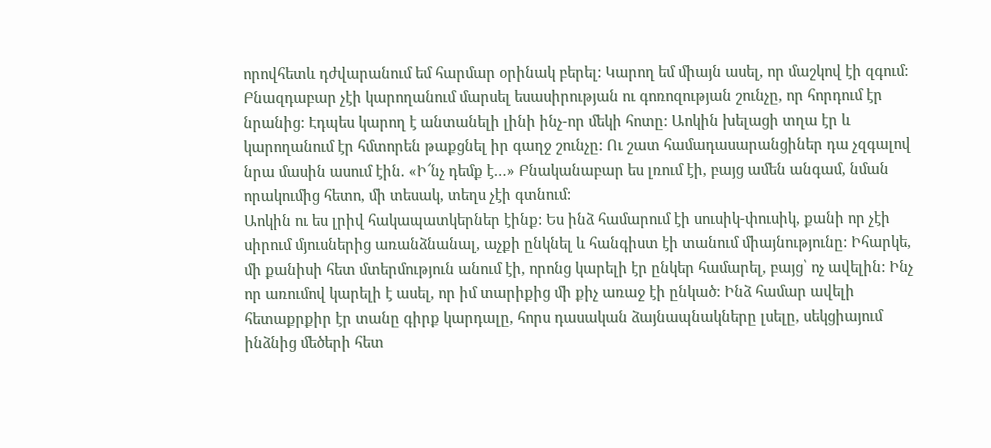որովհետև դժվարանում եմ հարմար օրինակ բերել: Կարող եմ միայն ասել, որ մաշկով էի զգում: Բնազդաբար չէի կարողանում մարսել եսասիրության ու գոռոզության շունչը, որ հորդում էր նրանից: Էդպես կարող է անտանելի լինի ինչ-որ մեկի հոտը: Աոկին խելացի տղա էր և կարողանում էր հմտորեն թաքցնել իր գաղջ շունչը: Ու շատ համադասարանցիներ դա չզգալով նրա մասին ասում էին. «Ի՜նչ դեմք է…» Բնականաբար ես լռում էի, բայց ամեն անգամ, նման որակումից հետո, մի տեսակ, տեղս չէի գտնում:
Աոկին ու ես լրիվ հակապատկերներ էինք: Ես ինձ համարում էի սուսիկ-փուսիկ, քանի որ չէի սիրում մյուսներից առանձնանալ, աչքի ընկնել և հանգիստ էի տանում միայնությունը: Իհարկե, մի քանիսի հետ մտերմություն անում էի, որոնց կարելի էր ընկեր համարել, բայց՝ ոչ ավելին: Ինչ որ առումով կարելի է ասել, որ իմ տարիքից մի քիչ առաջ էի ընկած: Ինձ համար ավելի հետաքրքիր էր տանը գիրք կարդալը, հորս դասական ձայնապնակները լսելը, սեկցիայում ինձնից մեծերի հետ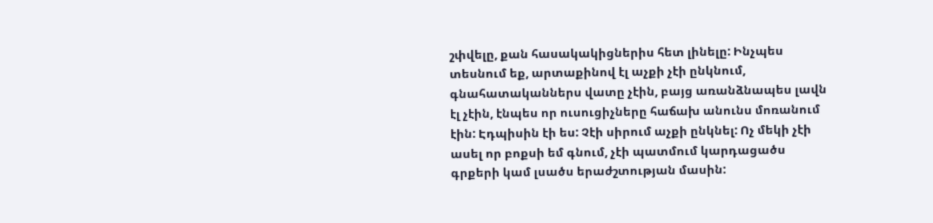շփվելը, քան հասակակիցներիս հետ լինելը: Ինչպես տեսնում եք, արտաքինով էլ աչքի չէի ընկնում, գնահատականներս վատը չէին, բայց առանձնապես լավն էլ չէին, էնպես որ ուսուցիչները հաճախ անունս մոռանում էին: Էդպիսին էի ես: Չէի սիրում աչքի ընկնել: Ոչ մեկի չէի ասել որ բոքսի եմ գնում, չէի պատմում կարդացածս գրքերի կամ լսածս երաժշտության մասին: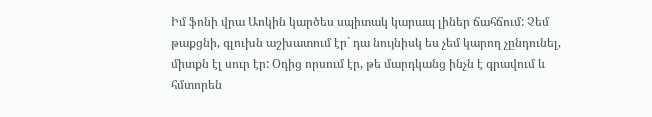Իմ ֆոնի վրա Աոկին կարծես սպիտակ կարապ լիներ ճահճում: Չեմ թաքցնի, գլուխն աշխատում էր` դա նույնիսկ ես չեմ կարող չընդունել, միտքն էլ սուր էր: Օդից որսում էր, թե մարդկանց ինչն է գրավում և հմտորեն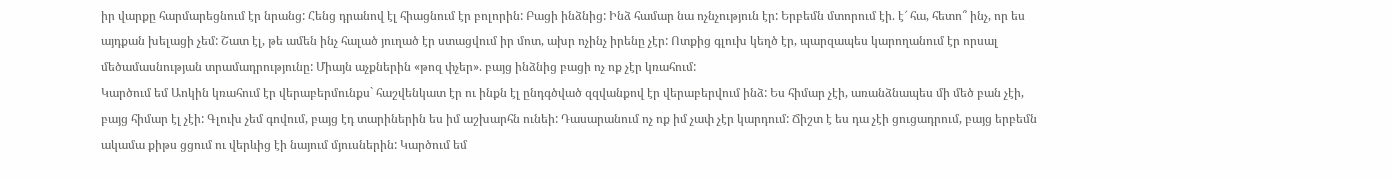իր վարքը հարմարեցնում էր նրանց: Հենց դրանով էլ հիացնում էր բոլորին: Բացի ինձնից: Ինձ համար նա ոչնչություն էր: Երբեմն մտորում էի. է՜ հա, հետո՞ ինչ, որ ես այդքան խելացի չեմ: Շատ էլ, թե ամեն ինչ հալած յուղած էր ստացվում իր մոտ, ախր ոչինչ իրենը չէր: Ոտքից գլուխ կեղծ էր, պարզապես կարողանում էր որսալ մեծամասնության տրամադրությունը: Միայն աչքներին «թոզ փչեր». բայց ինձնից բացի ոչ ոք չէր կռահում:
Կարծում եմ Աոկին կռահում էր վերաբերմունքս` հաշվենկատ էր ու ինքն էլ ընդգծված զզվանքով էր վերաբերվում ինձ: Ես հիմար չէի, առանձնապես մի մեծ բան չէի, բայց հիմար էլ չէի: Գլուխ չեմ գովում, բայց էդ տարիներին ես իմ աշխարհն ունեի: Դասարանում ոչ ոք իմ չափ չէր կարդում: Ճիշտ է ես դա չէի ցուցադրում, բայց երբեմն ակամա քիթս ցցում ու վերևից էի նայում մյուսներին: Կարծում եմ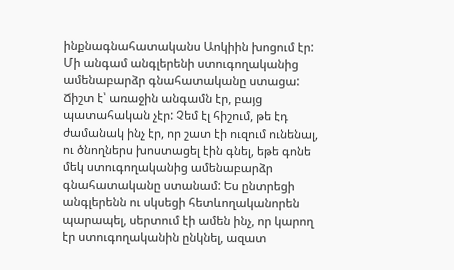ինքնագնահատականս Աոկիին խոցում էր:
Մի անգամ անգլերենի ստուգողականից ամենաբարձր գնահատականը ստացա: Ճիշտ է՝ առաջին անգամն էր, բայց պատահական չէր: Չեմ էլ հիշում, թե էդ ժամանակ ինչ էր, որ շատ էի ուզում ունենալ, ու ծնողներս խոստացել էին գնել, եթե գոնե մեկ ստուգողականից ամենաբարձր գնահատականը ստանամ: Ես ընտրեցի անգլերենն ու սկսեցի հետևողականորեն պարապել, սերտում էի ամեն ինչ, որ կարող էր ստուգողականին ընկնել, ազատ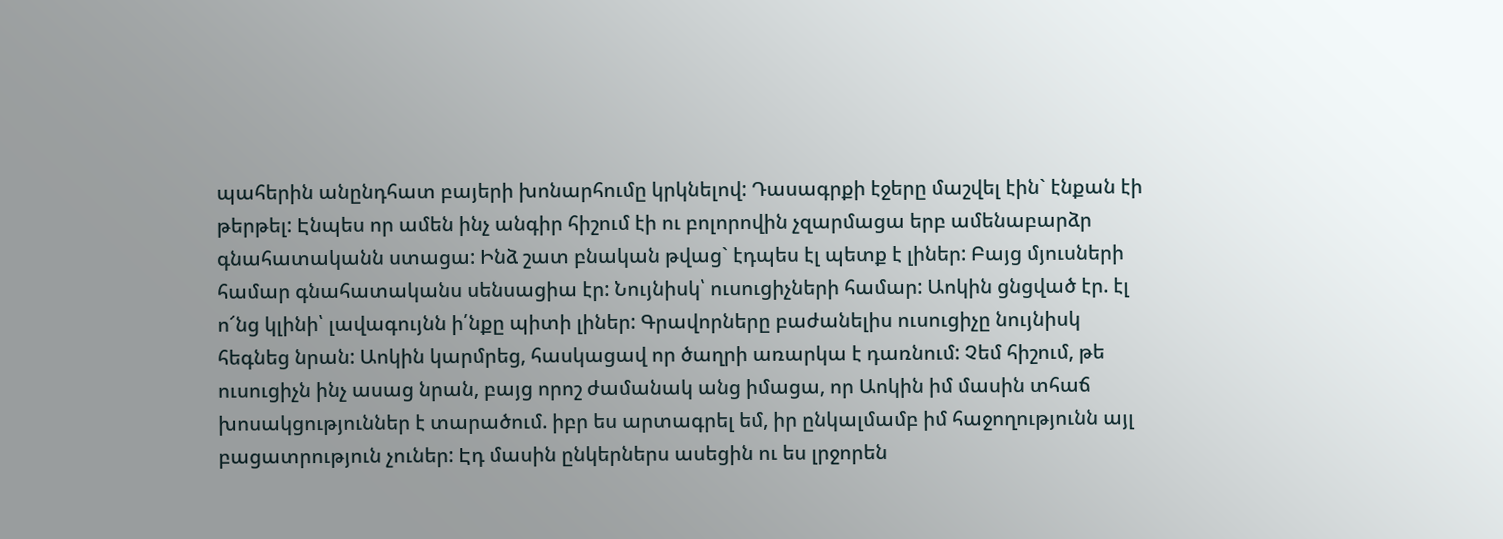պահերին անընդհատ բայերի խոնարհումը կրկնելով: Դասագրքի էջերը մաշվել էին` էնքան էի թերթել: Էնպես որ ամեն ինչ անգիր հիշում էի ու բոլորովին չզարմացա երբ ամենաբարձր գնահատականն ստացա: Ինձ շատ բնական թվաց` էդպես էլ պետք է լիներ: Բայց մյուսների համար գնահատականս սենսացիա էր: Նույնիսկ՝ ուսուցիչների համար: Աոկին ցնցված էր. էլ ո՜նց կլինի՝ լավագույնն ի՛նքը պիտի լիներ: Գրավորները բաժանելիս ուսուցիչը նույնիսկ հեգնեց նրան: Աոկին կարմրեց, հասկացավ որ ծաղրի առարկա է դառնում: Չեմ հիշում, թե ուսուցիչն ինչ ասաց նրան, բայց որոշ ժամանակ անց իմացա, որ Աոկին իմ մասին տհաճ խոսակցություններ է տարածում. իբր ես արտագրել եմ, իր ընկալմամբ իմ հաջողությունն այլ բացատրություն չուներ: Էդ մասին ընկերներս ասեցին ու ես լրջորեն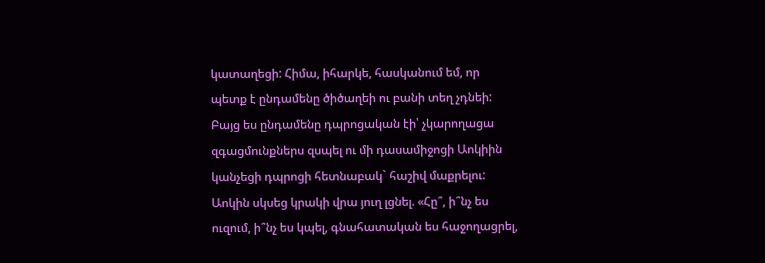կատաղեցի: Հիմա, իհարկե, հասկանում եմ, որ պետք է ընդամենը ծիծաղեի ու բանի տեղ չդնեի: Բայց ես ընդամենը դպրոցական էի՝ չկարողացա զգացմունքներս զսպել ու մի դասամիջոցի Աոկիին կանչեցի դպրոցի հետնաբակ` հաշիվ մաքրելու: Աոկին սկսեց կրակի վրա յուղ լցնել. «Հը՞, ի՞նչ ես ուզում, ի՞նչ ես կպել, գնահատական ես հաջողացրել,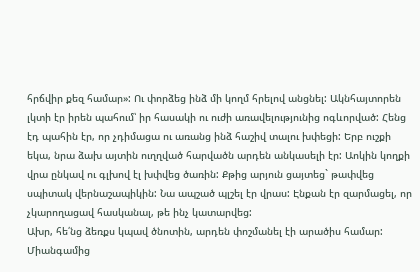հրճվիր քեզ համար»: Ու փորձեց ինձ մի կողմ հրելով անցնել: Ակնհայտորեն լկտի էր իրեն պահում՝ իր հասակի ու ուժի առավելությունից ոգևորված: Հենց էդ պահին էր, որ չդիմացա ու առանց ինձ հաշիվ տալու խփեցի: Երբ ուշքի եկա, նրա ձախ այտին ուղղված հարվածն արդեն անկասելի էր: Աոկին կողքի վրա ընկավ ու գլխով էլ խփվեց ծառին: Քթից արյուն ցայտեց` թափվեց սպիտակ վերնաշապիկին: Նա ապշած պլշել էր վրաս: Էնքան էր զարմացել, որ չկարողացավ հասկանալ, թե ինչ կատարվեց:
Ախր, հե՛նց ձեռքս կպավ ծնոտին, արդեն փոշմանել էի արածիս համար: Միանգամից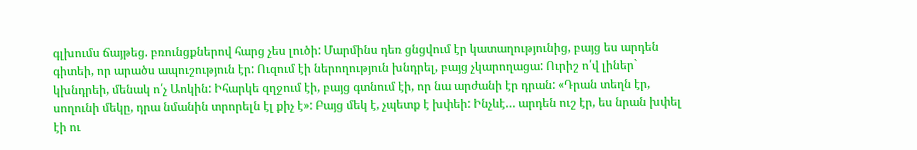գլխումս ճայթեց. բռունցքներով հարց չես լուծի: Մարմինս դեռ ցնցվում էր կատաղությունից, բայց ես արդեն գիտեի, որ արածս ապուշություն էր: Ուզում էի ներողություն խնդրել, բայց չկարողացա: Ուրիշ ո՛վ լիներ` կխնդրեի, մենակ ո՛չ Աոկին: Իհարկե զղջում էի, բայց գտնում էի, որ նա արժանի էր դրան: «Դրան տեղն էր, սողունի մեկը, դրա նմանին տրորելն էլ քիչ է»: Բայց մեկ է, չպետք է խփեի: Ինչևէ… արդեն ուշ էր, ես նրան խփել էի ու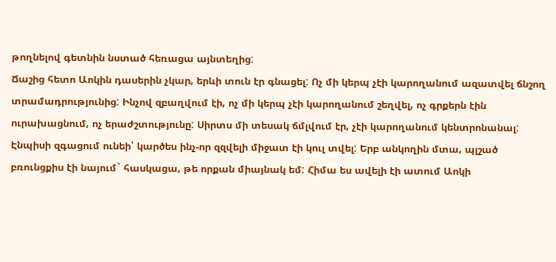թողնելով գետնին նստած հեռացա այնտեղից:
Ճաշից հետո Աոկին դասերին չկար, երևի տուն էր գնացել: Ոչ մի կերպ չէի կարողանում ազատվել ճնշող տրամադրությունից: Ինչով զբաղվում էի, ոչ մի կերպ չէի կարողանում շեղվել, ոչ գրքերն էին ուրախացնում, ոչ երաժշտությունը: Սիրտս մի տեսակ ճմլվում էր, չէի կարողանում կենտրոնանալ: Էնպիսի զգացում ունեի՝ կարծես ինչ-որ զզվելի միջատ էի կուլ տվել: Երբ անկողին մտա, պլշած բռունցքիս էի նայում` հասկացա, թե որքան միայնակ եմ: Հիմա ես ավելի էի ատում Աոկի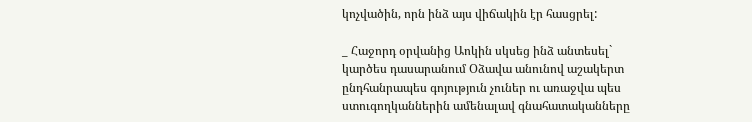կոչվածին, որն ինձ այս վիճակին էր հասցրել:

_ Հաջորդ օրվանից Աոկին սկսեց ինձ անտեսել` կարծես դասարանում Օձավա անունով աշակերտ ընդհանրապես գոյություն չուներ ու առաջվա պես ստուգողկաններին ամենալավ գնահատականները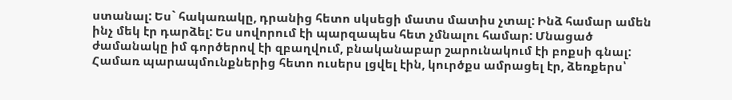ստանալ: Ես` հակառակը, դրանից հետո սկսեցի մատս մատիս չտալ: Ինձ համար ամեն ինչ մեկ էր դարձել: Ես սովորում էի պարզապես հետ չմնալու համար: Մնացած ժամանակը իմ գործերով էի զբաղվում, բնականաբար շարունակում էի բոքսի գնալ: Համառ պարապմունքներից հետո ուսերս լցվել էին, կուրծքս ամրացել էր, ձեռքերս՝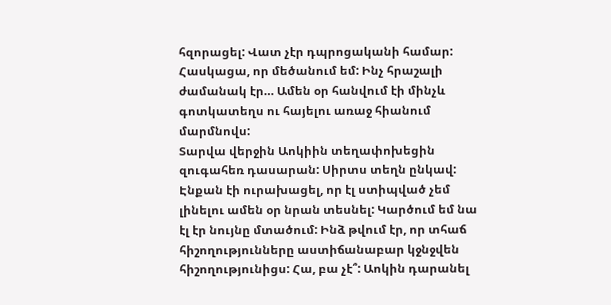հզորացել: Վատ չէր դպրոցականի համար: Հասկացա, որ մեծանում եմ: Ինչ հրաշալի ժամանակ էր… Ամեն օր հանվում էի մինչև գոտկատեղս ու հայելու առաջ հիանում մարմնովս:
Տարվա վերջին Աոկիին տեղափոխեցին զուգահեռ դասարան: Սիրտս տեղն ընկավ: Էնքան էի ուրախացել, որ էլ ստիպված չեմ լինելու ամեն օր նրան տեսնել: Կարծում եմ նա էլ էր նույնը մտածում: Ինձ թվում էր, որ տհաճ հիշողությունները աստիճանաբար կջնջվեն հիշողությունիցս: Հա, բա չէ՞: Աոկին դարանել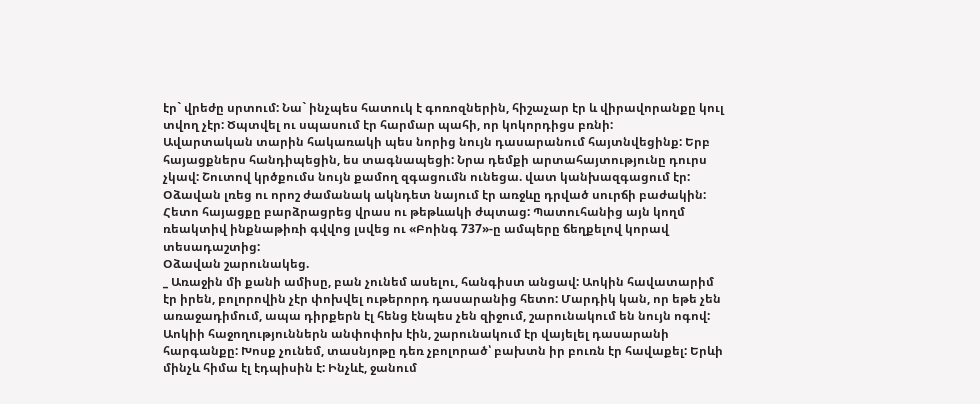էր` վրեժը սրտում: Նա` ինչպես հատուկ է գոռոզներին, հիշաչար էր և վիրավորանքը կուլ տվող չէր: Ծպտվել ու սպասում էր հարմար պահի, որ կոկորդիցս բռնի:
Ավարտական տարին հակառակի պես նորից նույն դասարանում հայտնվեցինք: Երբ հայացքներս հանդիպեցին, ես տագնապեցի: Նրա դեմքի արտահայտությունը դուրս չկավ: Շուտով կրծքումս նույն քամող զգացումն ունեցա. վատ կանխազգացում էր:
Օձավան լռեց ու որոշ ժամանակ ակնդետ նայում էր առջևը դրված սուրճի բաժակին: Հետո հայացքը բարձրացրեց վրաս ու թեթևակի ժպտաց: Պատուհանից այն կողմ ռեակտիվ ինքնաթիռի գվվոց լսվեց ու «Բոինգ 737»-ը ամպերը ճեղքելով կորավ տեսադաշտից:
Օձավան շարունակեց.
_ Առաջին մի քանի ամիսը, բան չունեմ ասելու, հանգիստ անցավ: Աոկին հավատարիմ էր իրեն, բոլորովին չէր փոխվել ութերորդ դասարանից հետո: Մարդիկ կան, որ եթե չեն առաջադիմում, ապա դիրքերն էլ հենց էնպես չեն զիջում, շարունակում են նույն ոգով: Աոկիի հաջողություններն անփոփոխ էին, շարունակում էր վայելել դասարանի հարգանքը: Խոսք չունեմ, տասնյոթը դեռ չբոլորած՝ բախտն իր բուռն էր հավաքել: Երևի մինչև հիմա էլ էդպիսին է: Ինչևէ, ջանում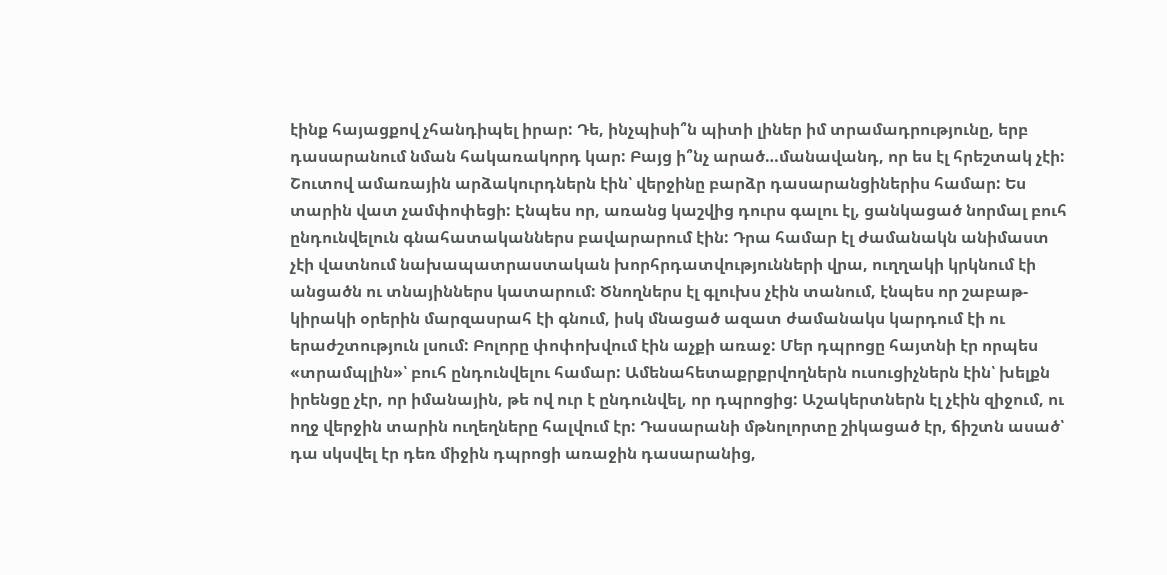էինք հայացքով չհանդիպել իրար: Դե, ինչպիսի՞ն պիտի լիներ իմ տրամադրությունը, երբ դասարանում նման հակառակորդ կար: Բայց ի՞նչ արած…մանավանդ, որ ես էլ հրեշտակ չէի:
Շուտով ամառային արձակուրդներն էին՝ վերջինը բարձր դասարանցիներիս համար: Ես տարին վատ չամփոփեցի: Էնպես որ, առանց կաշվից դուրս գալու էլ, ցանկացած նորմալ բուհ ընդունվելուն գնահատականներս բավարարում էին: Դրա համար էլ ժամանակն անիմաստ չէի վատնում նախապատրաստական խորհրդատվությունների վրա, ուղղակի կրկնում էի անցածն ու տնայիններս կատարում: Ծնողներս էլ գլուխս չէին տանում, էնպես որ շաբաթ-կիրակի օրերին մարզասրահ էի գնում, իսկ մնացած ազատ ժամանակս կարդում էի ու երաժշտություն լսում: Բոլորը փոփոխվում էին աչքի առաջ: Մեր դպրոցը հայտնի էր որպես «տրամպլին»՝ բուհ ընդունվելու համար: Ամենահետաքրքրվողներն ուսուցիչներն էին՝ խելքն իրենցը չէր, որ իմանային, թե ով ուր է ընդունվել, որ դպրոցից: Աշակերտներն էլ չէին զիջում, ու ողջ վերջին տարին ուղեղները հալվում էր: Դասարանի մթնոլորտը շիկացած էր, ճիշտն ասած՝ դա սկսվել էր դեռ միջին դպրոցի առաջին դասարանից,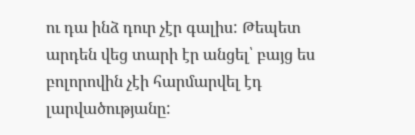ու դա ինձ դուր չէր գալիս: Թեպետ արդեն վեց տարի էր անցել՝ բայց ես բոլորովին չէի հարմարվել էդ լարվածությանը: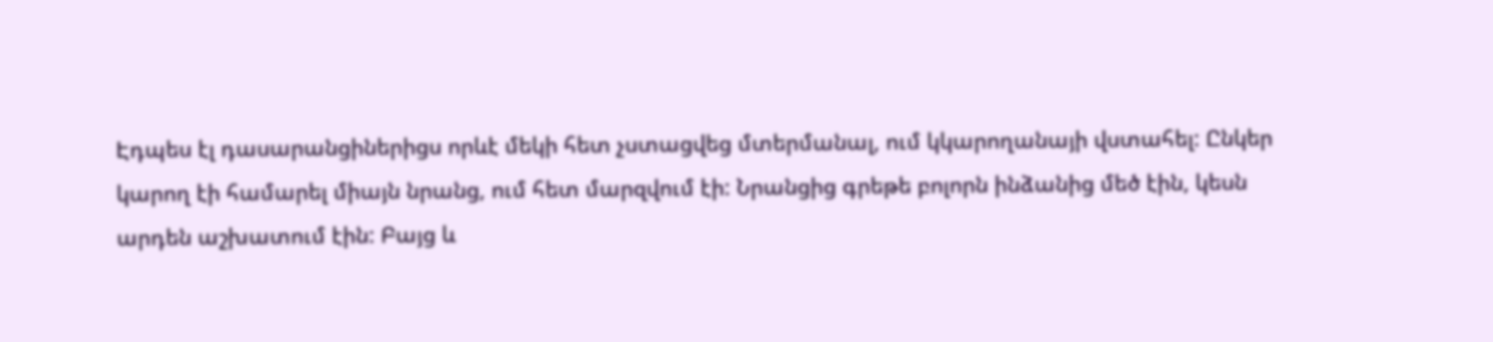Էդպես էլ դասարանցիներիցս որևէ մեկի հետ չստացվեց մտերմանալ, ում կկարողանայի վստահել: Ընկեր կարող էի համարել միայն նրանց, ում հետ մարզվում էի: Նրանցից գրեթե բոլորն ինձանից մեծ էին, կեսն արդեն աշխատում էին: Բայց և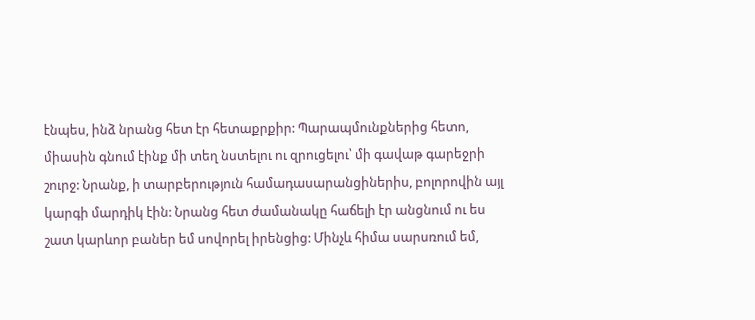էնպես, ինձ նրանց հետ էր հետաքրքիր: Պարապմունքներից հետո, միասին գնում էինք մի տեղ նստելու ու զրուցելու՝ մի գավաթ գարեջրի շուրջ: Նրանք, ի տարբերություն համադասարանցիներիս, բոլորովին այլ կարգի մարդիկ էին: Նրանց հետ ժամանակը հաճելի էր անցնում ու ես շատ կարևոր բաներ եմ սովորել իրենցից: Մինչև հիմա սարսռում եմ,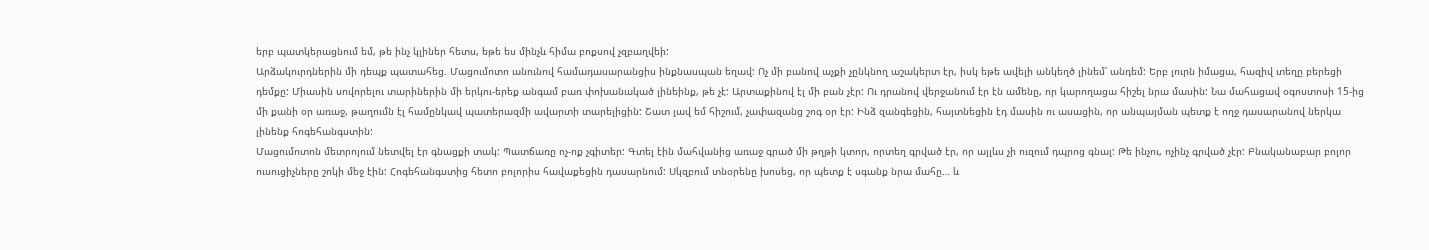երբ պատկերացնում եմ, թե ինչ կլիներ հետս, եթե ես մինչև հիմա բոքսով չզբաղվեի:
Արձակուրդներին մի դեպք պատահեց. Մացումոտո անունով համադասարանցիս ինքնասպան եղավ: Ոչ մի բանով աչքի չընկնող աշակերտ էր, իսկ եթե ավելի անկեղծ լինեմ՝ անդեմ: Երբ լուրն իմացա, հազիվ տեղը բերեցի դեմքը: Միասին սովորելու տարիներին մի երկու-երեք անգամ բառ փոխանակած լինեինք, թե չէ: Արտաքինով էլ մի բան չէր: Ու դրանով վերջանում էր էն ամենը, որ կարողացա հիշել նրա մասին: Նա մահացավ օգոստոսի 15-ից մի քանի օր առաջ, թաղումն էլ համընկավ պատերազմի ավարտի տարելիցին: Շատ լավ եմ հիշում, չափազանց շոգ օր էր: Ինձ զանգեցին, հայտնեցին էդ մասին ու ասացին, որ անպայման պետք է ողջ դասարանով ներկա լինենք հոգեհանգստին:
Մացումոտոն մետրոյում նետվել էր գնացքի տակ: Պատճառը ոչ-ոք չգիտեր: Գտել էին մահվանից առաջ գրած մի թղթի կտոր, որտեղ գրված էր, որ այլևս չի ուզում դպրոց գնալ: Թե ինչու, ոչինչ գրված չէր: Բնականաբար բոլոր ուսուցիչները շոկի մեջ էին: Հոգեհանգստից հետո բոլորիս հավաքեցին դասարնում: Սկզբում տնօրենը խոսեց, որ պետք է սգանք նրա մահը… և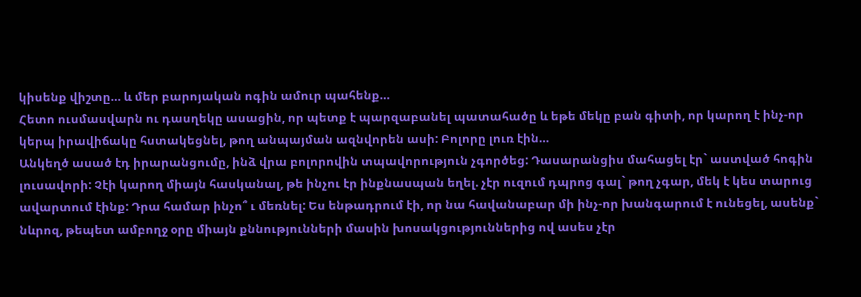կիսենք վիշտը… և մեր բարոյական ոգին ամուր պահենք…
Հետո ուսմասվարն ու դասղեկը ասացին, որ պետք է պարզաբանել պատահածը և եթե մեկը բան գիտի, որ կարող է ինչ-որ կերպ իրավիճակը հստակեցնել, թող անպայման ազնվորեն ասի: Բոլորը լուռ էին…
Անկեղծ ասած էդ իրարանցումը, ինձ վրա բոլորովին տպավորություն չգործեց: Դասարանցիս մահացել էր` աստված հոգին լուսավորի: Չէի կարող միայն հասկանալ, թե ինչու էր ինքնասպան եղել. չէր ուզում դպրոց գալ` թող չգար, մեկ է կես տարուց ավարտում էինք: Դրա համար ինչո՞ ւ մեռնել: Ես ենթադրում էի, որ նա հավանաբար մի ինչ-որ խանգարում է ունեցել, ասենք` նևրոզ, թեպետ ամբողջ օրը միայն քննությունների մասին խոսակցություններից ով ասես չէր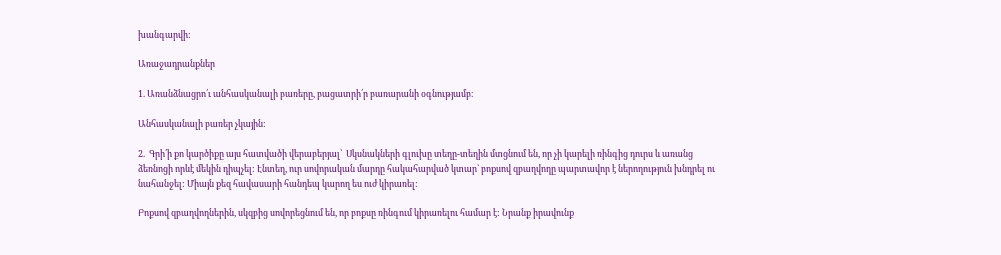խանգարվի:

Առաջադրանքներ

1. Առանձնացրո՛ւ անհասկանալի բառերը, բացատրի՛ր բառարանի օգնությամբ։

Անհասկանալի բառեր չկային:

2.  Գրի՛ի քո կարծիքը այս հատվածի վերաբերյալ՝  Սկսնակների գլուխը տեղը-տեղին մտցնում են, որ չի կարելի ռինգից դուրս և առանց ձեռնոցի որևէ մեկին դիպչել: Էնտեղ, ուր սովորական մարդը հակահարված կտար` բոքսով զբաղվողը պարտավոր է ներողություն խնդրել ու նահանջել: Միայն քեզ հավասարի հանդեպ կարող ես ուժ կիրառել:

Բոքսով զբաղվողներին, սկզբից սովորեցնում են, որ բոքսը ռինգում կիրառելու համար է: Նրանք իրավունք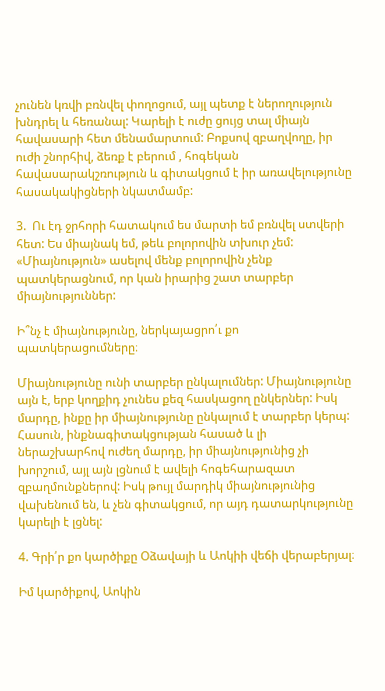չունեն կռվի բռնվել փողոցում, այլ պետք է ներողություն խնդրել և հեռանալ: Կարելի է ուժը ցույց տալ միայն հավասարի հետ մենամարտում: Բոքսով զբաղվողը, իր ուժի շնորհիվ, ձեռք է բերում , հոգեկան հավասարակշռություն և գիտակցում է իր առավելությունը հասակակիցների նկատմամբ:

3.  Ու էդ ջրհորի հատակում ես մարտի եմ բռնվել ստվերի հետ: Ես միայնակ եմ, թեև բոլորովին տխուր չեմ: «Միայնություն» ասելով մենք բոլորովին չենք պատկերացնում, որ կան իրարից շատ տարբեր միայնություններ:

Ի՞նչ է միայնությունը, ներկայացրո՛ւ քո պատկերացումները։

Միայնությունը ունի տարբեր ընկալումներ: Միայնությունը այն է, երբ կողքիդ չունես քեզ հասկացող ընկերներ: Իսկ մարդը, ինքը իր միայնությունը ընկալում է տարբեր կերպ: Հասուն, ինքնագիտակցության հասած և լի ներաշխարհով ուժեղ մարդը, իր միայնությունից չի խորշում, այլ այն լցնում է ավելի հոգեհարազատ զբաղմունքներով: Իսկ թույլ մարդիկ միայնությունից վախենում են, և չեն գիտակցում, որ այդ դատարկությունը կարելի է լցնել:

4. Գրի՛ր քո կարծիքը Օձավայի և Աոկիի վեճի վերաբերյալ։

Իմ կարծիքով, Աոկին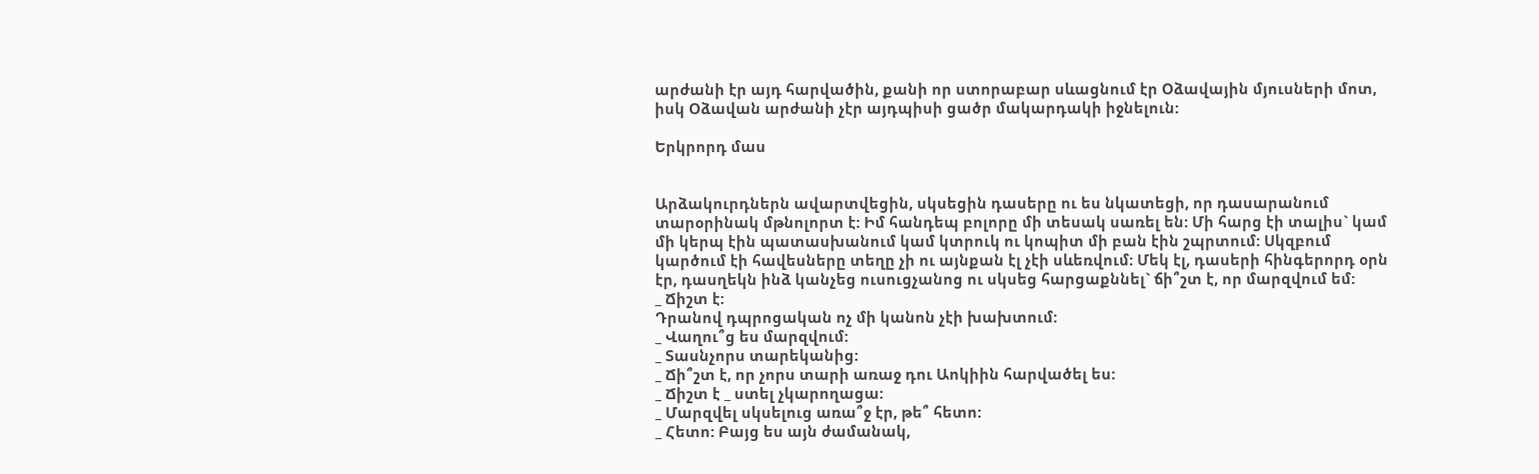արժանի էր այդ հարվածին, քանի որ ստորաբար սևացնում էր Օձավային մյուսների մոտ, իսկ Օձավան արժանի չէր այդպիսի ցածր մակարդակի իջնելուն:

Երկրորդ մաս


Արձակուրդներն ավարտվեցին, սկսեցին դասերը ու ես նկատեցի, որ դասարանում տարօրինակ մթնոլորտ է: Իմ հանդեպ բոլորը մի տեսակ սառել են: Մի հարց էի տալիս` կամ մի կերպ էին պատասխանում կամ կտրուկ ու կոպիտ մի բան էին շպրտում: Սկզբում կարծում էի հավեսները տեղը չի ու այնքան էլ չէի սևեռվում: Մեկ էլ, դասերի հինգերորդ օրն էր, դասղեկն ինձ կանչեց ուսուցչանոց ու սկսեց հարցաքննել` ճի՞շտ է, որ մարզվում եմ:
_ Ճիշտ է:
Դրանով դպրոցական ոչ մի կանոն չէի խախտում:
_ Վաղու՞ց ես մարզվում:
_ Տասնչորս տարեկանից:
_ Ճի՞շտ է, որ չորս տարի առաջ դու Աոկիին հարվածել ես:
_ Ճիշտ է _ ստել չկարողացա:
_ Մարզվել սկսելուց առա՞ջ էր, թե՞ հետո:
_ Հետո: Բայց ես այն ժամանակ,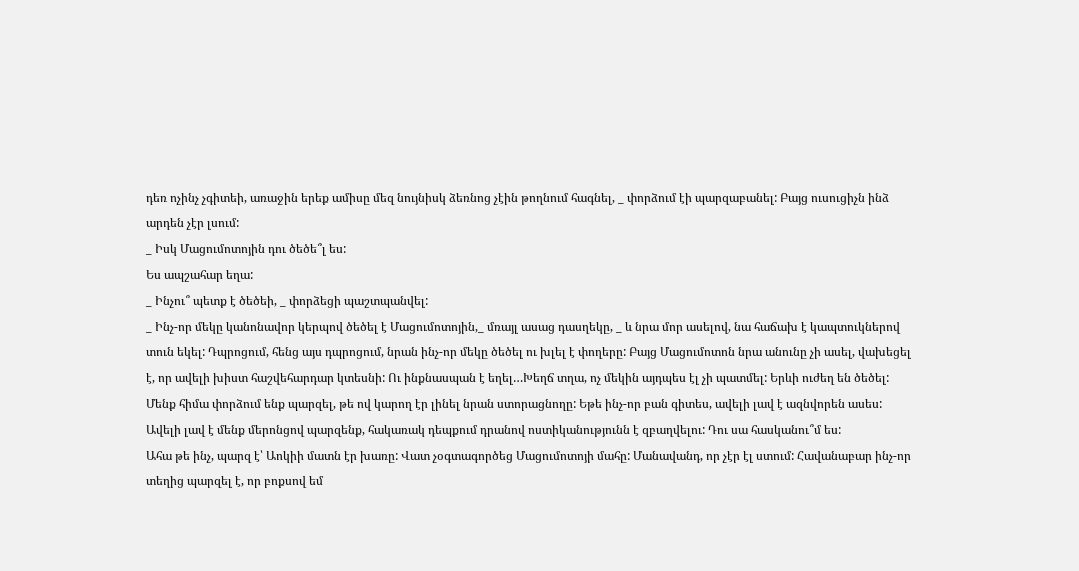դեռ ոչինչ չգիտեի, առաջին երեք ամիսը մեզ նույնիսկ ձեռնոց չէին թողնում հագնել, _ փորձում էի պարզաբանել: Բայց ուսուցիչն ինձ արդեն չէր լսում:
_ Իսկ Մացումոտոյին դու ծեծե՞լ ես:
Ես ապշահար եղա:
_ Ինչու՞ պետք է ծեծեի, _ փորձեցի պաշտպանվել:
_ Ինչ-որ մեկը կանոնավոր կերպով ծեծել է Մացումոտոյին,_ մռայլ ասաց դասղեկը, _ և նրա մոր ասելով, նա հաճախ է կապտուկներով տուն եկել: Դպրոցում, հենց այս դպրոցում, նրան ինչ-որ մեկը ծեծել ու խլել է փողերը: Բայց Մացումոտոն նրա անունը չի ասել, վախեցել է, որ ավելի խիստ հաշվեհարդար կտեսնի: Ու ինքնասպան է եղել…Խեղճ տղա, ոչ մեկին այդպես էլ չի պատմել: Երևի ուժեղ են ծեծել: Մենք հիմա փորձում ենք պարզել, թե ով կարող էր լինել նրան ստորացնողը: Եթե ինչ-որ բան գիտես, ավելի լավ է ազնվորեն ասես: Ավելի լավ է մենք մերոնցով պարզենք, հակառակ դեպքում դրանով ոստիկանությունն է զբաղվելու: Դու սա հասկանու՞մ ես:
Ահա թե ինչ, պարզ է՝ Աոկիի մատն էր խառը: Վատ չօգտագործեց Մացումոտոյի մահը: Մանավանդ, որ չէր էլ ստում: Հավանաբար ինչ-որ տեղից պարզել է, որ բոքսով եմ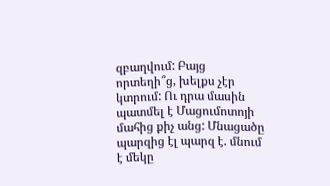զբաղվում: Բայց որտեղի՞ց, խելքս չէր կտրում: Ու դրա մասին պատմել է Մացումոտոյի մահից քիչ անց: Մնացածը պարզից էլ պարզ է. մնում է մեկը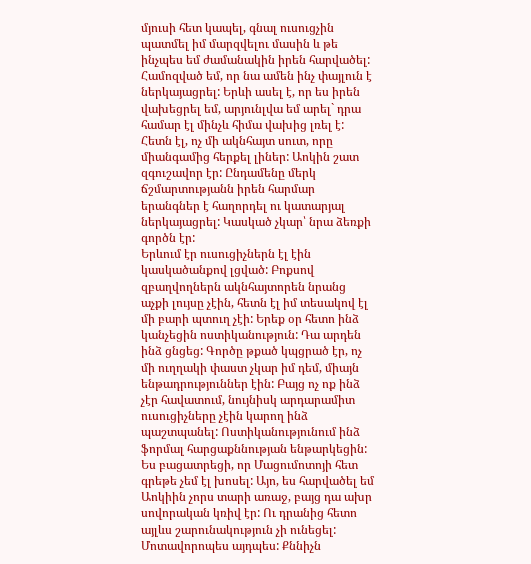մյուսի հետ կապել, գնալ ուսուցչին պատմել իմ մարզվելու մասին և թե ինչպես եմ ժամանակին իրեն հարվածել: Համոզված եմ, որ նա ամեն ինչ փայլուն է ներկայացրել: Երևի ասել է, որ ես իրեն վախեցրել եմ, արյունլվա եմ արել` դրա համար էլ մինչև հիմա վախից լռել է: Հետն էլ, ոչ մի ակնհայտ սուտ, որը միանգամից հերքել լիներ: Աոկին շատ զգուշավոր էր: Ընդամենը մերկ ճշմարտությանն իրեն հարմար երանգներ է հաղորդել ու կատարյալ ներկայացրել: Կասկած չկար՝ նրա ձեռքի գործն էր:
Երևում էր ուսուցիչներն էլ էին կասկածանքով լցված: Բոքսով զբաղվողներն ակնհայտորեն նրանց աչքի լույսը չէին, հետն էլ իմ տեսակով էլ մի բարի պտուղ չէի: Երեք օր հետո ինձ կանչեցին ոստիկանություն: Դա արդեն ինձ ցնցեց: Գործը թքած կպցրած էր, ոչ մի ուղղակի փաստ չկար իմ դեմ, միայն ենթադրություններ էին: Բայց ոչ ոք ինձ չէր հավատում, նույնիսկ արդարամիտ ուսուցիչները չէին կարող ինձ պաշտպանել: Ոստիկանությունում ինձ ֆորմալ հարցաքննության ենթարկեցին: Ես բացատրեցի, որ Մացումոտոյի հետ գրեթե չեմ էլ խոսել: Այո, ես հարվածել եմ Աոկիին չորս տարի առաջ, բայց դա ախր սովորական կռիվ էր: Ու դրանից հետո այլևս շարունակություն չի ունեցել: Մոտավորոպես այդպես: Քննիչն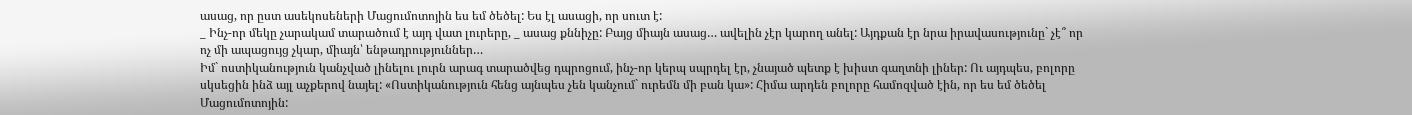ասաց, որ ըստ ասեկոսեների Մացումոտոյին ես եմ ծեծել: Ես էլ ասացի, որ սուտ է:
_ Ինչ-որ մեկը չարակամ տարածում է այդ վատ լուրերը, _ ասաց քննիչը: Բայց միայն ասաց… ավելին չէր կարող անել: Այդքան էր նրա իրավասությունը` չէ՞ որ ոչ մի ապացույց չկար, միայն՝ ենթադրություններ…
Իմ` ոստիկանություն կանչված լինելու լուրն արագ տարածվեց դպրոցում, ինչ-որ կերպ սպրդել էր, չնայած պետք է խիստ գաղտնի լիներ: Ու այդպես, բոլորը սկսեցին ինձ այլ աչքերով նայել: «Ոստիկանություն հենց այնպես չեն կանչում` ուրեմն մի բան կա»: Հիմա արդեն բոլորը համոզված էին, որ ես եմ ծեծել Մացումոտոյին: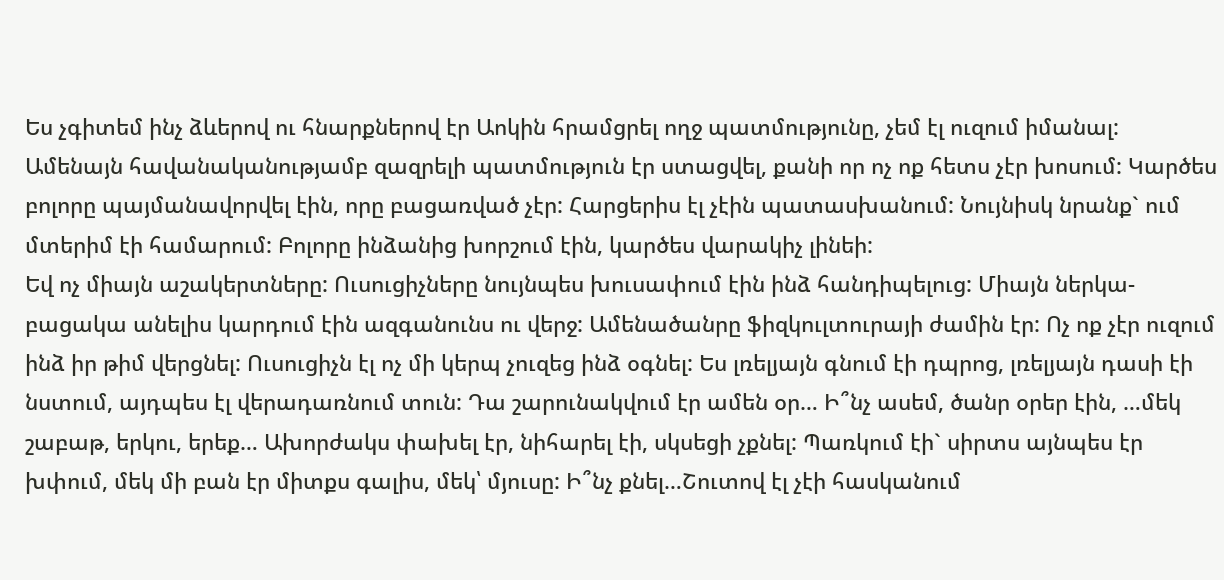Ես չգիտեմ ինչ ձևերով ու հնարքներով էր Աոկին հրամցրել ողջ պատմությունը, չեմ էլ ուզում իմանալ: Ամենայն հավանականությամբ զազրելի պատմություն էր ստացվել, քանի որ ոչ ոք հետս չէր խոսում: Կարծես բոլորը պայմանավորվել էին, որը բացառված չէր: Հարցերիս էլ չէին պատասխանում: Նույնիսկ նրանք` ում մտերիմ էի համարում: Բոլորը ինձանից խորշում էին, կարծես վարակիչ լինեի:
Եվ ոչ միայն աշակերտները: Ուսուցիչները նույնպես խուսափում էին ինձ հանդիպելուց: Միայն ներկա-բացակա անելիս կարդում էին ազգանունս ու վերջ: Ամենածանրը ֆիզկուլտուրայի ժամին էր: Ոչ ոք չէր ուզում ինձ իր թիմ վերցնել: Ուսուցիչն էլ ոչ մի կերպ չուզեց ինձ օգնել: Ես լռելյայն գնում էի դպրոց, լռելյայն դասի էի նստում, այդպես էլ վերադառնում տուն: Դա շարունակվում էր ամեն օր… Ի՞նչ ասեմ, ծանր օրեր էին, …մեկ շաբաթ, երկու, երեք… Ախորժակս փախել էր, նիհարել էի, սկսեցի չքնել: Պառկում էի` սիրտս այնպես էր խփում, մեկ մի բան էր միտքս գալիս, մեկ՝ մյուսը: Ի՞նչ քնել…Շուտով էլ չէի հասկանում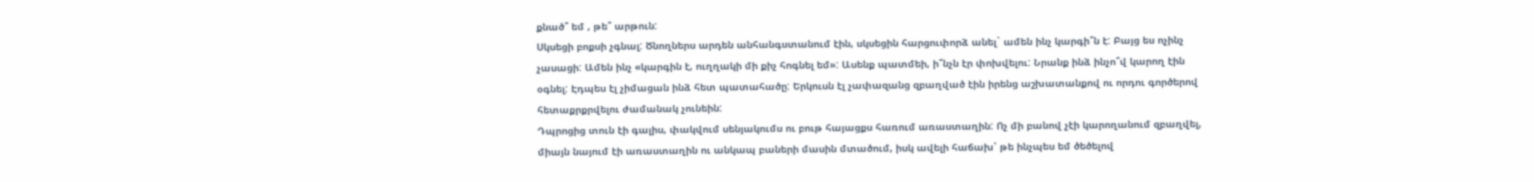քնած՞ եմ , թե՞ արթուն:
Սկսեցի բոքսի չգնալ: Ծնողներս արդեն անհանգստանում էին, սկսեցին հարցուփորձ անել` ամեն ինչ կարգի՞ն է: Բայց ես ոչինչ չասացի: Ամեն ինչ «կարգին է, ուղղակի մի քիչ հոգնել եմ»: Ասենք պատմեի, ի՞նչն էր փոխվելու: Նրանք ինձ ինչո՞վ կարող էին օգնել: Էդպես էլ չիմացան ինձ հետ պատահածը: Երկուսն էլ չափազանց զբաղված էին իրենց աշխատանքով ու որդու գործերով հետաքրքրվելու ժամանակ չունեին:
Դպրոցից տուն էի գալիս, փակվում սենյակումս ու բութ հայացքս հառում առաստաղին: Ոչ մի բանով չէի կարողանում զբաղվել, միայն նայում էի առաստաղին ու անկապ բաների մասին մտածում, իսկ ավելի հաճախ՝ թե ինչպես եմ ծեծելով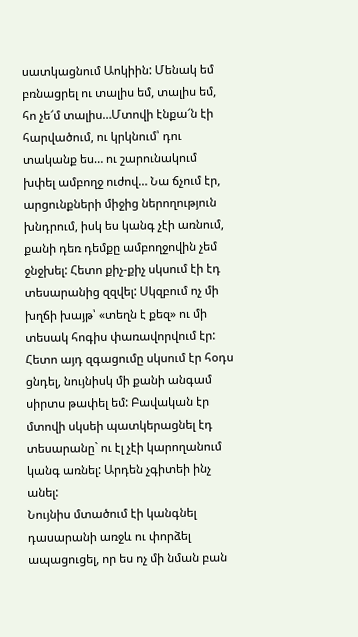սատկացնում Աոկիին: Մենակ եմ բռնացրել ու տալիս եմ, տալիս եմ, հո չե՜մ տալիս…Մտովի էնքա՜ն էի հարվածում, ու կրկնում՝ դու տականք ես… ու շարունակում խփել ամբողջ ուժով… Նա ճչում էր, արցունքների միջից ներողություն խնդրում, իսկ ես կանգ չէի առնում, քանի դեռ դեմքը ամբողջովին չեմ ջնջխել: Հետո քիչ-քիչ սկսում էի էդ տեսարանից զզվել: Սկզբում ոչ մի խղճի խայթ՝ «տեղն է քեզ» ու մի տեսակ հոգիս փառավորվում էր: Հետո այդ զգացումը սկսում էր հօդս ցնդել, նույնիսկ մի քանի անգամ սիրտս թափել եմ: Բավական էր մտովի սկսեի պատկերացնել էդ տեսարանը` ու էլ չէի կարողանում կանգ առնել: Արդեն չգիտեի ինչ անել:
Նույնիս մտածում էի կանգնել դասարանի առջև ու փորձել ապացուցել, որ ես ոչ մի նման բան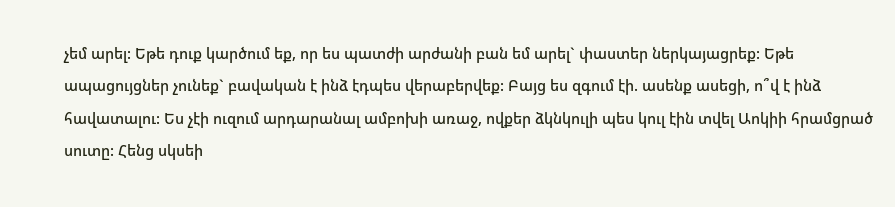չեմ արել: Եթե դուք կարծում եք, որ ես պատժի արժանի բան եմ արել` փաստեր ներկայացրեք: Եթե ապացույցներ չունեք` բավական է ինձ էդպես վերաբերվեք: Բայց ես զգում էի. ասենք ասեցի, ո՞վ է ինձ հավատալու: Ես չէի ուզում արդարանալ ամբոխի առաջ, ովքեր ձկնկուլի պես կուլ էին տվել Աոկիի հրամցրած սուտը: Հենց սկսեի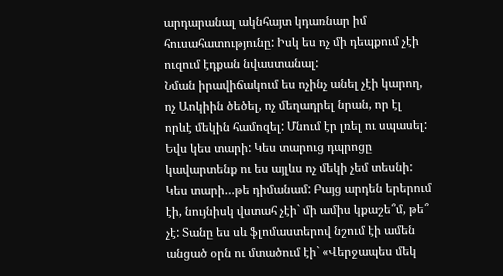արդարանալ ակնհայտ կդառնար իմ հուսահատությունը: Իսկ ես ոչ մի դեպքում չէի ուզում էդքան նվաստանալ:
Նման իրավիճակում ես ոչինչ անել չէի կարող, ոչ Աոկիին ծեծել, ոչ մեղադրել նրան, որ էլ որևէ մեկին համոզել: Մնում էր լռել ու սպասել: Եվս կես տարի: Կես տարուց դպրոցը կավարտենք ու ես այլևս ոչ մեկի չեմ տեսնի: Կես տարի…թե դիմանամ: Բայց արդեն երերում էի, նույնիսկ վստահ չէի` մի ամիս կքաշե՞մ, թե՞ չէ: Տանը ես սև ֆլոմաստերով նշում էի ամեն անցած օրն ու մտածում էի` «Վերջապես մեկ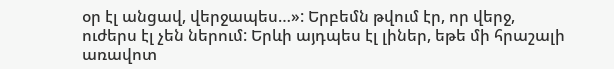օր էլ անցավ, վերջապես…»: Երբեմն թվում էր, որ վերջ, ուժերս էլ չեն ներում: Երևի այդպես էլ լիներ, եթե մի հրաշալի առավոտ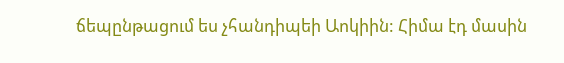ճեպընթացում ես չհանդիպեի Աոկիին: Հիմա էդ մասին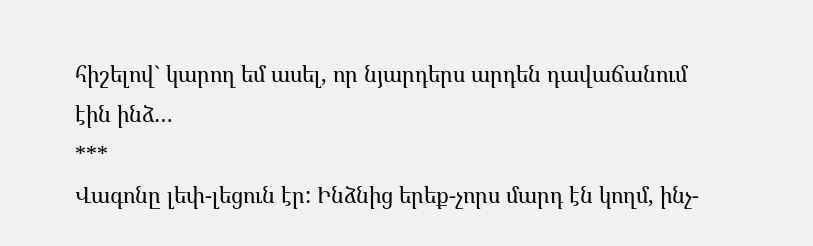հիշելով` կարող եմ ասել, որ նյարդերս արդեն դավաճանում էին ինձ…
***
Վագոնը լեփ-լեցուն էր: Ինձնից երեք-չորս մարդ էն կողմ, ինչ-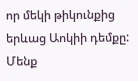որ մեկի թիկունքից երևաց Աոկիի դեմքը: Մենք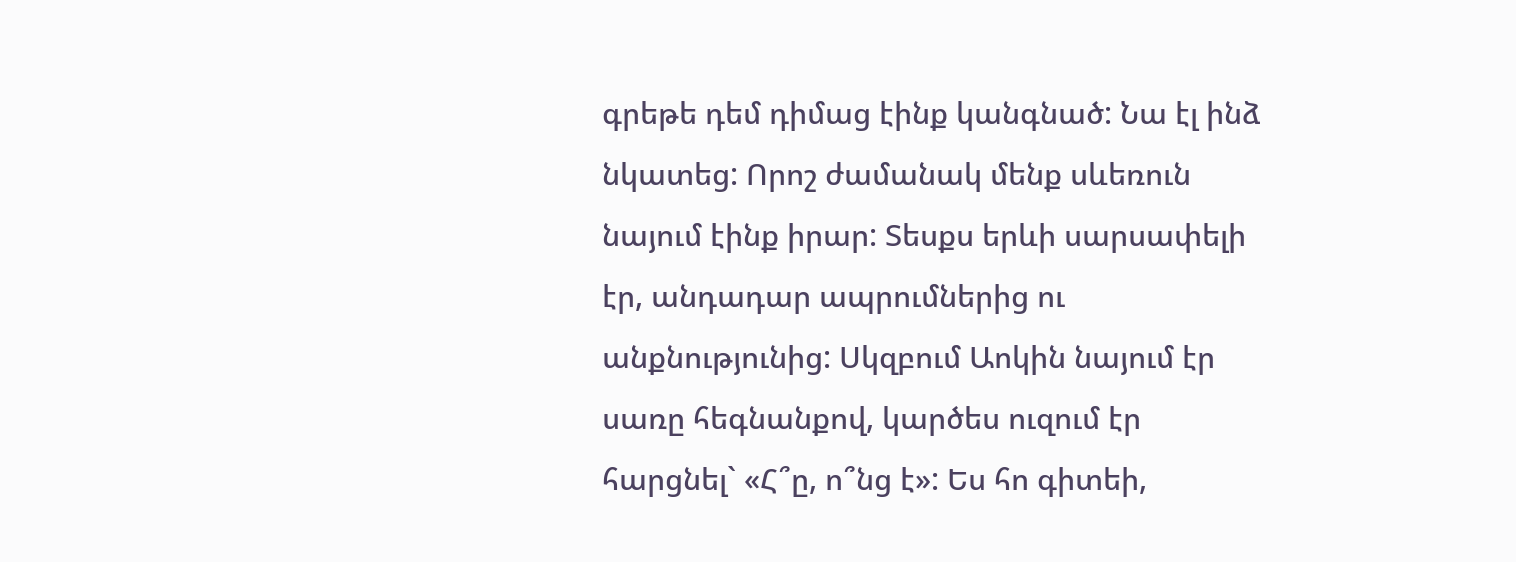գրեթե դեմ դիմաց էինք կանգնած: Նա էլ ինձ նկատեց: Որոշ ժամանակ մենք սևեռուն նայում էինք իրար: Տեսքս երևի սարսափելի էր, անդադար ապրումներից ու անքնությունից: Սկզբում Աոկին նայում էր սառը հեգնանքով, կարծես ուզում էր հարցնել` «Հ՞ը, ո՞նց է»: Ես հո գիտեի,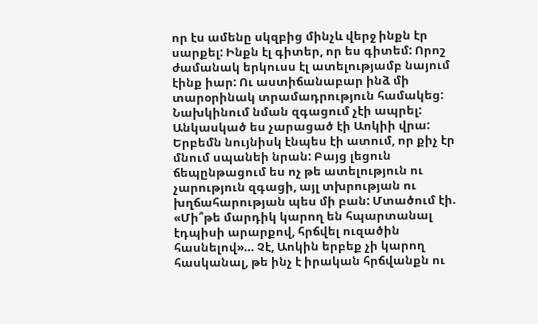որ էս ամենը սկզբից մինչև վերջ ինքն էր սարքել: Ինքն էլ գիտեր, որ ես գիտեմ: Որոշ ժամանակ երկուսս էլ ատելությամբ նայում էինք իար: Ու աստիճանաբար ինձ մի տարօրինակ տրամադրություն համակեց: Նախկինում նման զգացում չէի ապրել: Անկասկած ես չարացած էի Աոկիի վրա: Երբեմն նույնիսկ էնպես էի ատում, որ քիչ էր մնում սպանեի նրան: Բայց լեցուն ճեպընթացում ես ոչ թե ատելություն ու չարություն զգացի, այլ տխրության ու խղճահարության պես մի բան: Մտածում էի. «Մի՞թե մարդիկ կարող են հպարտանալ էդպիսի արարքով, հրճվել ուզածին հասնելով»… Չէ, Աոկին երբեք չի կարող հասկանալ, թե ինչ է իրական հրճվանքն ու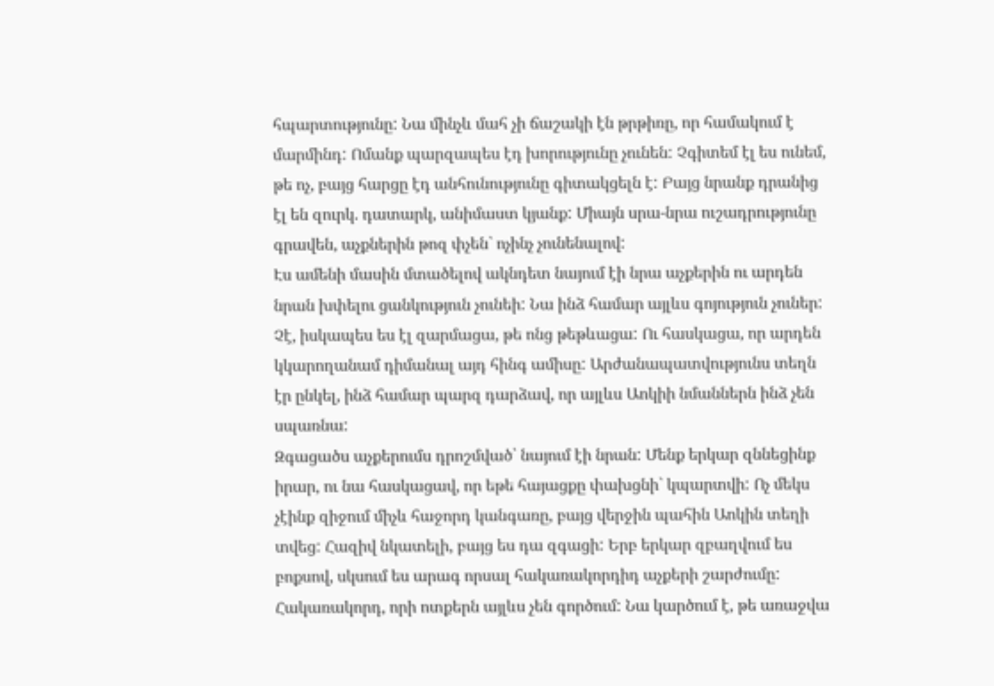հպարտությունը: Նա մինչև մահ չի ճաշակի էն թրթիռը, որ համակում է մարմինդ: Ոմանք պարզապես էդ խորությունը չունեն: Չգիտեմ էլ ես ունեմ, թե ոչ, բայց հարցը էդ անհունությունը գիտակցելն է: Բայց նրանք դրանից էլ են զուրկ. դատարկ, անիմաստ կյանք: Միայն սրա-նրա ուշադրությունը գրավեն, աչքներին թոզ փչեն` ոչինչ չունենալով:
Էս ամենի մասին մտածելով ակնդետ նայում էի նրա աչքերին ու արդեն նրան խփելու ցանկություն չունեի: Նա ինձ համար այլևս գոյություն չուներ: Չէ, իսկապես ես էլ զարմացա, թե ոնց թեթևացա: Ու հասկացա, որ արդեն կկարողանամ դիմանալ այդ հինգ ամիսը: Արժանապատվությունս տեղն էր ընկել, ինձ համար պարզ դարձավ, որ այլևս Աոկիի նմաններն ինձ չեն սպառնա:
Զգացածս աչքերումս դրոշմված՝ նայում էի նրան: Մենք երկար զննեցինք իրար, ու նա հասկացավ, որ եթե հայացքը փախցնի` կպարտվի: Ոչ մեկս չէինք զիջում միչև հաջորդ կանգառը, բայց վերջին պահին Աոկին տեղի տվեց: Հազիվ նկատելի, բայց ես դա զգացի: Երբ երկար զբաղվում ես բոքսով, սկսում ես արագ որսալ հակառակորդիդ աչքերի շարժումը: Հակառակորդ, որի ոտքերն այլևս չեն գործում: Նա կարծում է, թե առաջվա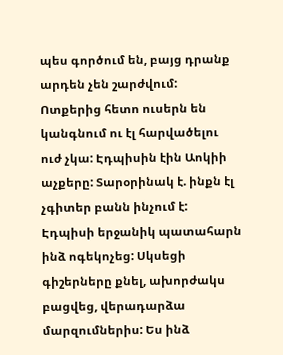պես գործում են, բայց դրանք արդեն չեն շարժվում: Ոտքերից հետո ուսերն են կանգնում ու էլ հարվածելու ուժ չկա: Էդպիսին էին Աոկիի աչքերը: Տարօրինակ է. ինքն էլ չգիտեր բանն ինչում է:
Էդպիսի երջանիկ պատահարն ինձ ոգեկոչեց: Սկսեցի գիշերները քնել, ախորժակս բացվեց, վերադարձա մարզումներիս: Ես ինձ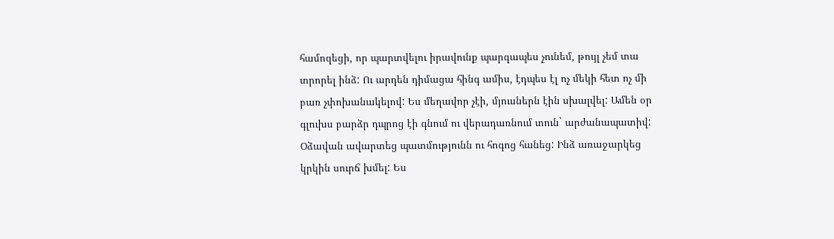համոզեցի, որ պարտվելու իրավունք պարզապես չունեմ, թույլ չեմ տա տրորել ինձ: Ու արդեն դիմացա հինգ ամիս, էդպես էլ ոչ մեկի հետ ոչ մի բառ չփոխանակելով: Ես մեղավոր չէի, մյուսներն էին սխալվել: Ամեն օր գլուխս բարձր դպրոց էի գնում ու վերադառնում տուն` արժանապատիվ:
Օձավան ավարտեց պատմությունն ու հոգոց հանեց: Ինձ առաջարկեց կրկին սուրճ խմել: Ես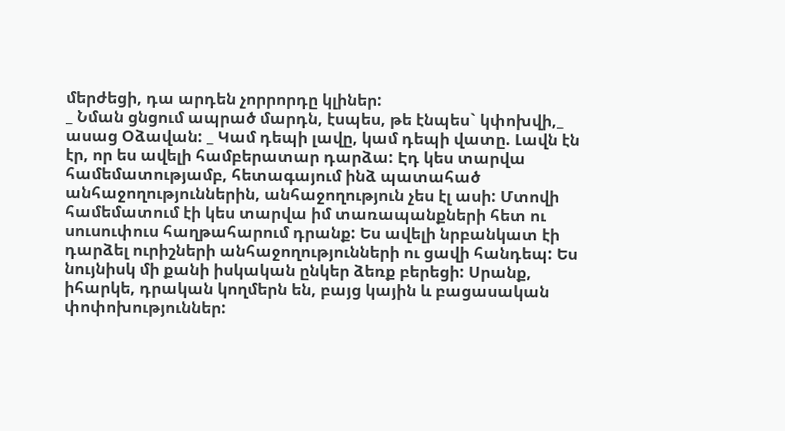մերժեցի, դա արդեն չորրորդը կլիներ:
_ Նման ցնցում ապրած մարդն, էսպես, թե էնպես` կփոխվի,_ ասաց Օձավան: _ Կամ դեպի լավը, կամ դեպի վատը. Լավն էն էր, որ ես ավելի համբերատար դարձա: Էդ կես տարվա համեմատությամբ, հետագայում ինձ պատահած անհաջողություններին, անհաջողություն չես էլ ասի: Մտովի համեմատում էի կես տարվա իմ տառապանքների հետ ու սուսուփուս հաղթահարում դրանք: Ես ավելի նրբանկատ էի դարձել ուրիշների անհաջողությունների ու ցավի հանդեպ: Ես նույնիսկ մի քանի իսկական ընկեր ձեռք բերեցի: Սրանք, իհարկե, դրական կողմերն են, բայց կային և բացասական փոփոխություններ: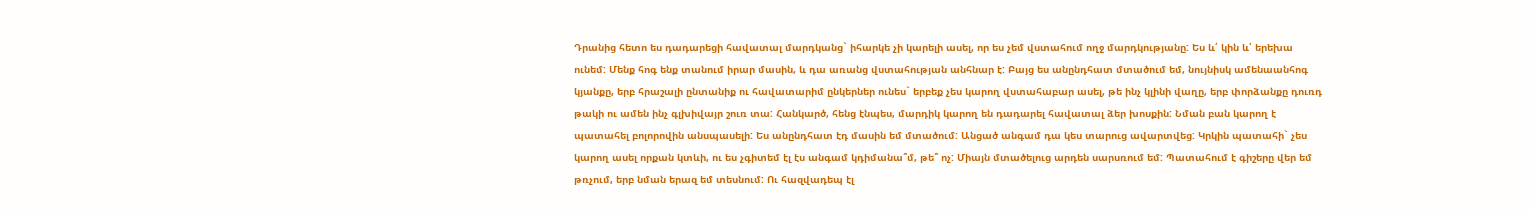Դրանից հետո ես դադարեցի հավատալ մարդկանց` իհարկե չի կարելի ասել, որ ես չեմ վստահում ողջ մարդկությանը: Ես և՛ կին և՛ երեխա ունեմ: Մենք հոգ ենք տանում իրար մասին, և դա առանց վստահության անհնար է: Բայց ես անընդհատ մտածում եմ, նույնիսկ ամենաանհոգ կյանքը, երբ հրաշալի ընտանիք ու հավատարիմ ընկերներ ունես` երբեք չես կարող վստահաբար ասել, թե ինչ կլինի վաղը, երբ փորձանքը դուռդ թակի ու ամեն ինչ գլխիվայր շուռ տա: Հանկարծ, հենց էնպես, մարդիկ կարող են դադարել հավատալ ձեր խոսքին: Նման բան կարող է պատահել բոլորովին անսպասելի: Ես անընդհատ էդ մասին եմ մտածում: Անցած անգամ դա կես տարուց ավարտվեց: Կրկին պատահի` չես կարող ասել որքան կտևի, ու ես չգիտեմ էլ էս անգամ կդիմանա՞մ, թե՞ ոչ: Միայն մտածելուց արդեն սարսռում եմ: Պատահում է գիշերը վեր եմ թռչում, երբ նման երազ եմ տեսնում: Ու հազվադեպ էլ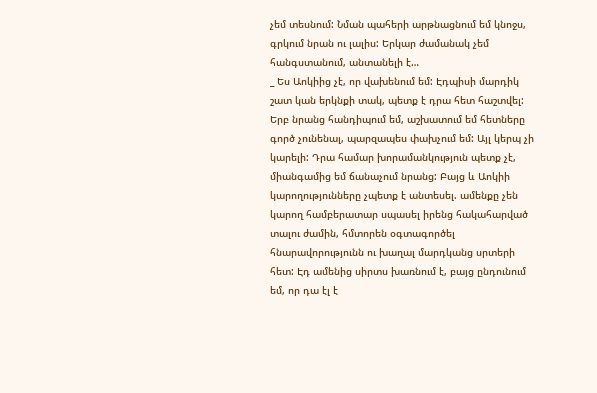չեմ տեսնում: Նման պահերի արթնացնում եմ կնոջս, գրկում նրան ու լալիս: Երկար ժամանակ չեմ հանգստանում, անտանելի է…
_ Ես Աոկիից չէ, որ վախենում եմ: Էդպիսի մարդիկ շատ կան երկնքի տակ, պետք է դրա հետ հաշտվել: Երբ նրանց հանդիպում եմ, աշխատում եմ հետները գործ չունենալ, պարզապես փախչում եմ: Այլ կերպ չի կարելի: Դրա համար խորամանկություն պետք չէ, միանգամից եմ ճանաչում նրանց: Բայց և Աոկիի կարողությունները չպետք է անտեսել. ամենքը չեն կարող համբերատար սպասել իրենց հակահարված տալու ժամին, հմտորեն օգտագործել հնարավորությունն ու խաղալ մարդկանց սրտերի հետ: Էդ ամենից սիրտս խառնում է, բայց ընդունում եմ, որ դա էլ է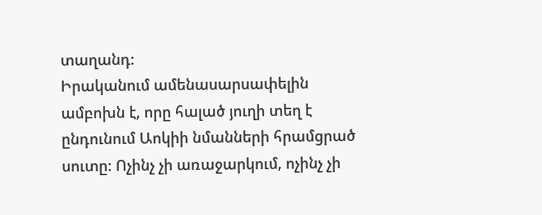տաղանդ:
Իրականում ամենասարսափելին ամբոխն է, որը հալած յուղի տեղ է ընդունում Աոկիի նմանների հրամցրած սուտը: Ոչինչ չի առաջարկում, ոչինչ չի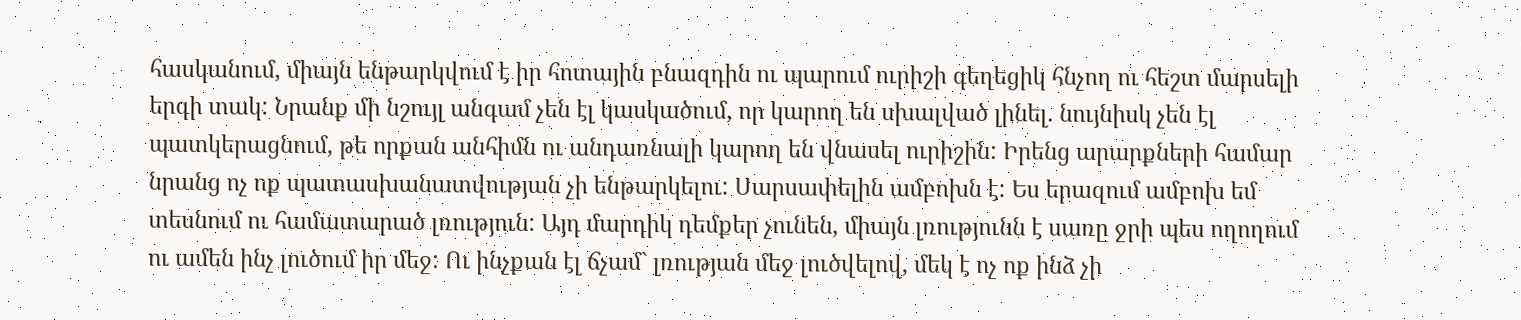հասկանում, միայն ենթարկվում է իր հոտային բնազդին ու պարում ուրիշի գեղեցիկ հնչող ու հեշտ մարսելի երգի տակ: Նրանք մի նշույլ անգամ չեն էլ կասկածում, որ կարող են սխալված լինել. նույնիսկ չեն էլ պատկերացնում, թե որքան անհիմն ու անդառնալի կարող են վնասել ուրիշին: Իրենց արարքների համար նրանց ոչ ոք պատասխանատվության չի ենթարկելու: Սարսափելին ամբոխն է: Ես երազում ամբոխ եմ տեսնում ու համատարած լռություն: Այդ մարդիկ դեմքեր չունեն, միայն լռությունն է սառը ջրի պես ողողում ու ամեն ինչ լուծում իր մեջ: Ու ինչքան էլ ճչամ` լռության մեջ լուծվելով, մեկ է ոչ ոք ինձ չի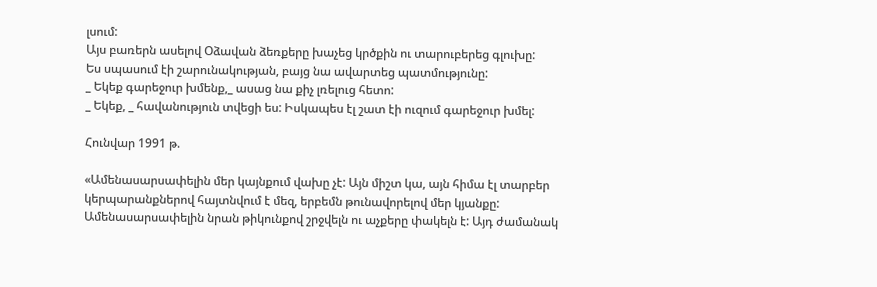լսում:
Այս բառերն ասելով Օձավան ձեռքերը խաչեց կրծքին ու տարուբերեց գլուխը:
Ես սպասում էի շարունակության, բայց նա ավարտեց պատմությունը:
_ Եկեք գարեջուր խմենք,_ ասաց նա քիչ լռելուց հետո:
_ Եկեք, _ հավանություն տվեցի ես: Իսկապես էլ շատ էի ուզում գարեջուր խմել:

Հունվար 1991 թ.

«Ամենասարսափելին մեր կայնքում վախը չէ: Այն միշտ կա, այն հիմա էլ տարբեր կերպարանքներով հայտնվում է մեզ, երբեմն թունավորելով մեր կյանքը: Ամենասարսափելին նրան թիկունքով շրջվելն ու աչքերը փակելն է: Այդ ժամանակ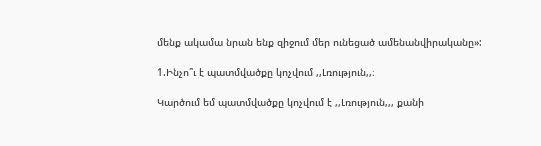մենք ակամա նրան ենք զիջում մեր ունեցած ամենանվիրականը»:

1.Ինչո՞ւ է պատմվածքը կոչվում ,,Լռություն,,։

Կարծում եմ պատմվածքը կոչվում է ,,Լռություն,,, քանի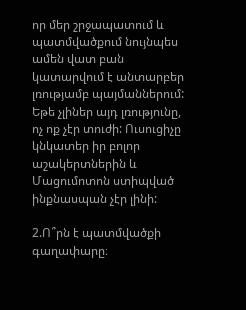որ մեր շրջապատում և պատմվածքում նույնպես ամեն վատ բան կատարվում է անտարբեր լռությամբ պայմաններում: Եթե չլիներ այդ լռությունը, ոչ ոք չէր տուժի: Ուսուցիչը կնկատեր իր բոլոր աշակերտներին և Մացումոտոն ստիպված ինքնասպան չէր լինի:

2.Ո՞րն է պատմվածքի գաղափարը։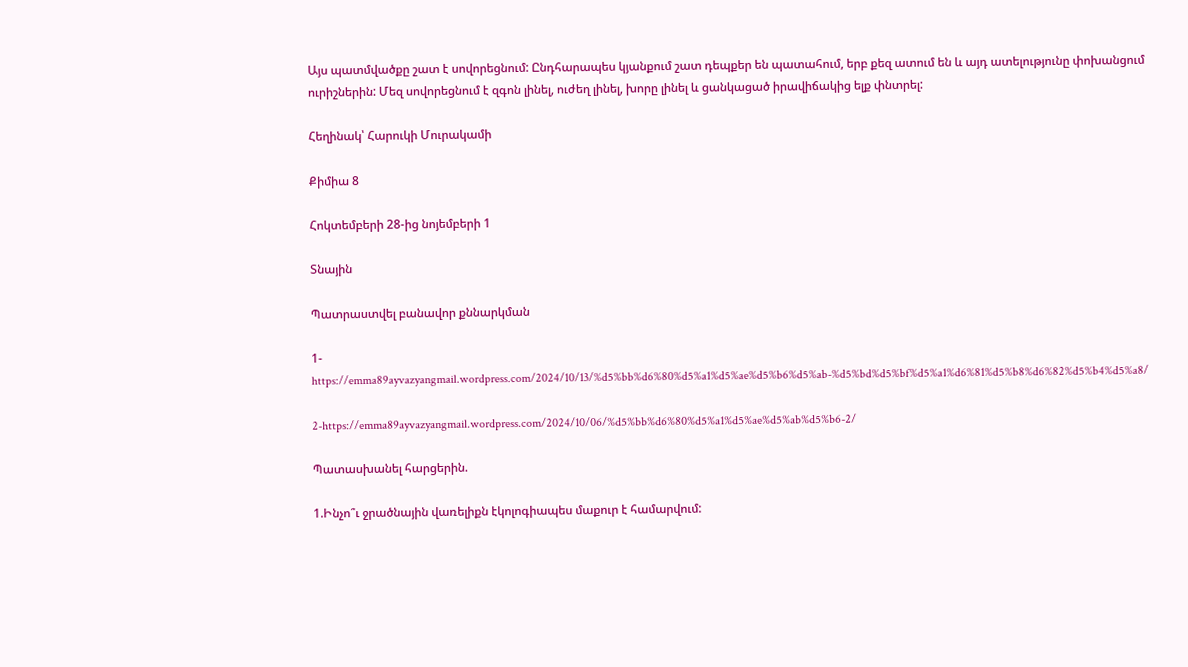Այս պատմվածքը շատ է սովորեցնում: Ընդհարապես կյանքում շատ դեպքեր են պատահում, երբ քեզ ատում են և այդ ատելությունը փոխանցում ուրիշներին: Մեզ սովորեցնում է զգոն լինել, ուժեղ լինել, խորը լինել և ցանկացած իրավիճակից ելք փնտրել:

Հեղինակ՝ Հարուկի Մուրակամի

Քիմիա 8

Հոկտեմբերի 28-ից նոյեմբերի 1

Տնային

Պատրաստվել բանավոր քննարկման

1-https://emma89ayvazyangmail.wordpress.com/2024/10/13/%d5%bb%d6%80%d5%a1%d5%ae%d5%b6%d5%ab-%d5%bd%d5%bf%d5%a1%d6%81%d5%b8%d6%82%d5%b4%d5%a8/

2-https://emma89ayvazyangmail.wordpress.com/2024/10/06/%d5%bb%d6%80%d5%a1%d5%ae%d5%ab%d5%b6-2/

Պատասխանել հարցերին.

1.Ինչո՞ւ ջրածնային վառելիքն էկոլոգիապես մաքուր է համարվում: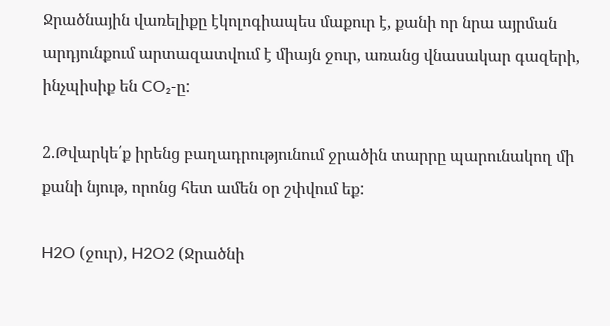Ջրածնային վառելիքը էկոլոգիապես մաքուր է, քանի որ նրա այրման արդյունքում արտազատվում է միայն ջուր, առանց վնասակար գազերի, ինչպիսիք են CO₂-ը:

2.Թվարկե՛ք իրենց բաղադրությունում ջրածին տարրը պարունակող մի քանի նյութ, որոնց հետ ամեն օր շփվում եք:

H2O (ջուր), H2O2 (Ջրածնի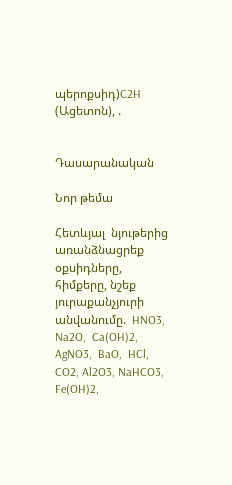պերոքսիդ)C2H (Ացետոն), .


Դասարանական

Նոր թեմա

Հետևյալ  նյութերից   առանձնացրեք  օքսիդները, հիմքերը, նշեք  յուրաքանչյուրի   անվանումը.  HNO3,  Na2O,  Ca(OH)2, AgNO3,  BaO,  HCl, CO2, Al2O3, NaHCO3, Fe(OH)2,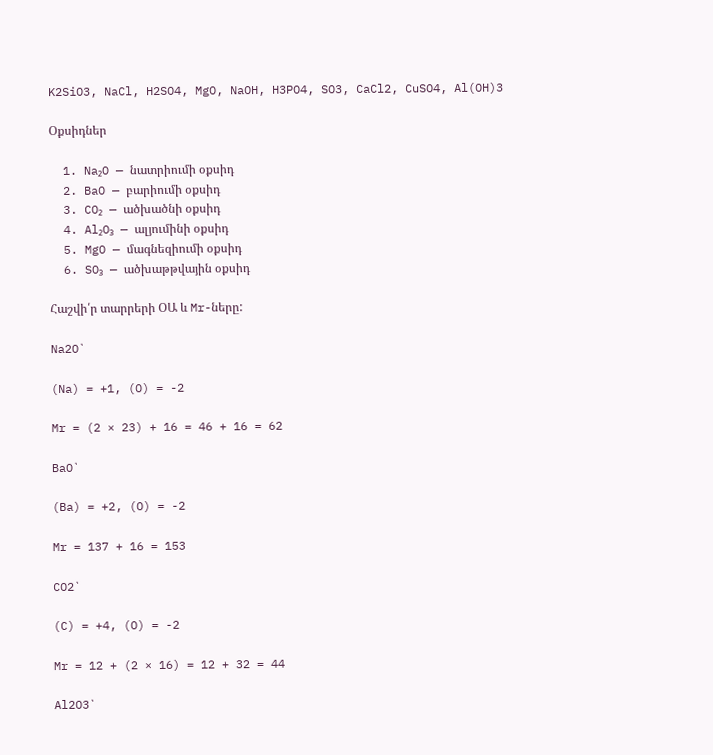K2SiO3, NaCl, H2SO4, MgO, NaOH, H3PO4, SO3, CaCl2, CuSO4, Al(OH)3

Օքսիդներ

  1. Na₂O — նատրիումի օքսիդ
  2. BaO — բարիումի օքսիդ
  3. CO₂ — ածխածնի օքսիդ
  4. Al₂O₃ — ալյումինի օքսիդ
  5. MgO — մագնեզիումի օքսիդ
  6. SO₃ — ածխաթթվային օքսիդ

Հաշվի՛ր տարրերի ՕԱ և Mr-ները:

Na2O`

(Na) = +1, (O) = -2

Mr = (2 × 23) + 16 = 46 + 16 = 62

BaO`

(Ba) = +2, (O) = -2

Mr = 137 + 16 = 153

CO2`

(C) = +4, (O) = -2

Mr = 12 + (2 × 16) = 12 + 32 = 44

Al2O3`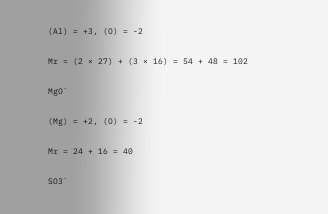(Al) = +3, (O) = -2

Mr = (2 × 27) + (3 × 16) = 54 + 48 = 102

MgO`

(Mg) = +2, (O) = -2

Mr = 24 + 16 = 40

SO3`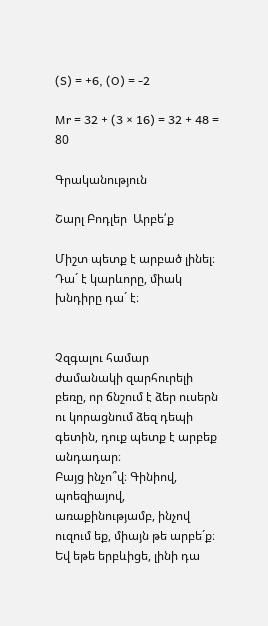(S) = +6, (O) = -2

Mr = 32 + (3 × 16) = 32 + 48 = 80

Գրականություն

Շարլ Բոդլեր  Արբե՛ք

Միշտ պետք է արբած լինել։ Դա´ է կարևորը, միակ խնդիրը դա´ է։


Չզգալու համար ժամանակի զարհուրելի բեռը, որ ճնշում է ձեր ուսերն ու կորացնում ձեզ դեպի գետին, դուք պետք է արբեք անդադար։
Բայց ինչո՞վ։ Գինիով, պոեզիայով, առաքինությամբ, ինչով ուզում եք, միայն թե արբե´ք։
Եվ եթե երբևիցե, լինի դա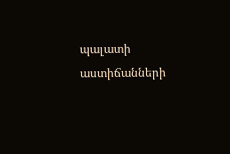պալատի աստիճանների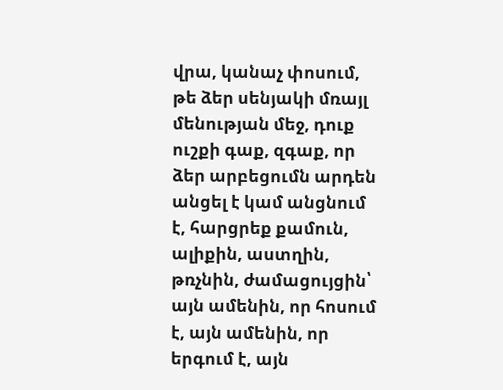վրա, կանաչ փոսում, թե ձեր սենյակի մռայլ մենության մեջ, դուք ուշքի գաք, զգաք, որ ձեր արբեցումն արդեն անցել է կամ անցնում է, հարցրեք քամուն, ալիքին, աստղին, թռչնին, ժամացույցին՝ այն ամենին, որ հոսում է, այն ամենին, որ երգում է, այն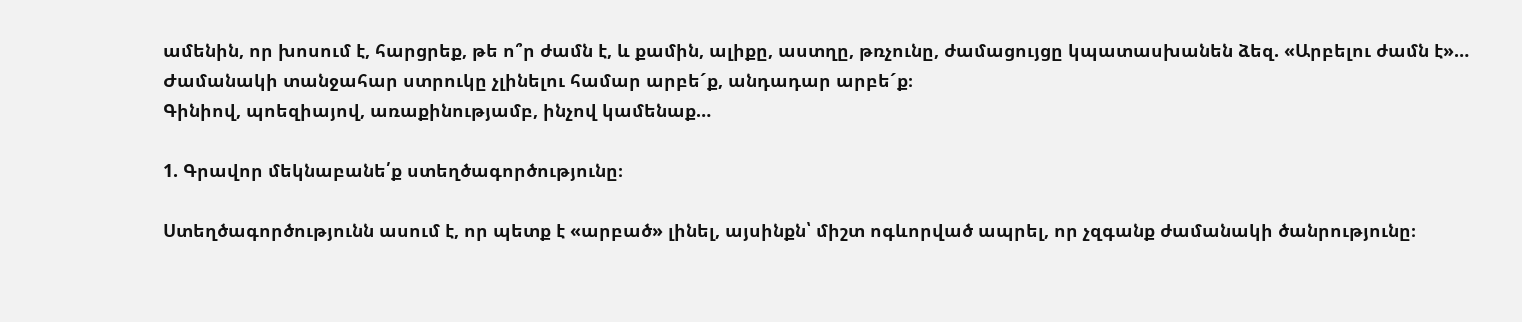ամենին, որ խոսում է, հարցրեք, թե ո՞ր ժամն է, և քամին, ալիքը, աստղը, թռչունը, ժամացույցը կպատասխանեն ձեզ. «Արբելու ժամն է»…
Ժամանակի տանջահար ստրուկը չլինելու համար արբե´ք, անդադար արբե´ք։
Գինիով, պոեզիայով, առաքինությամբ, ինչով կամենաք…

1. Գրավոր մեկնաբանե՛ք ստեղծագործությունը։

Ստեղծագործությունն ասում է, որ պետք է «արբած» լինել, այսինքն՝ միշտ ոգևորված ապրել, որ չզգանք ժամանակի ծանրությունը։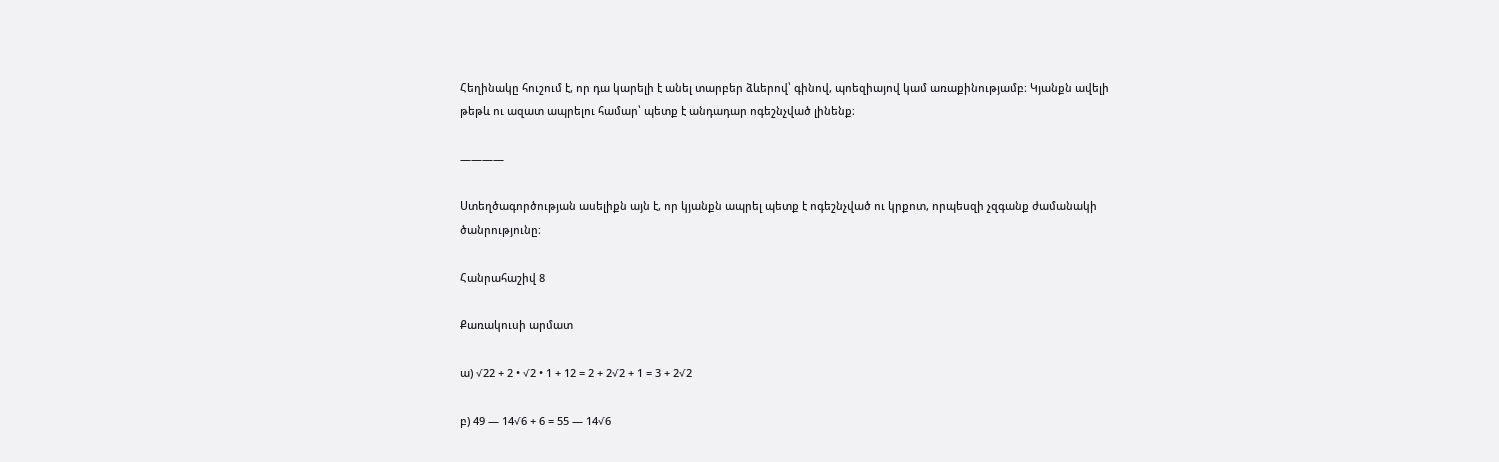Հեղինակը հուշում է, որ դա կարելի է անել տարբեր ձևերով՝ գինով, պոեզիայով կամ առաքինությամբ։ Կյանքն ավելի թեթև ու ազատ ապրելու համար՝ պետք է անդադար ոգեշնչված լինենք։

————

Ստեղծագործության ասելիքն այն է, որ կյանքն ապրել պետք է ոգեշնչված ու կրքոտ, որպեսզի չզգանք ժամանակի ծանրությունը։

Հանրահաշիվ 8

Քառակուսի արմատ

ա) √22 + 2 • √2 • 1 + 12 = 2 + 2√2 + 1 = 3 + 2√2

բ) 49 — 14√6 + 6 = 55 — 14√6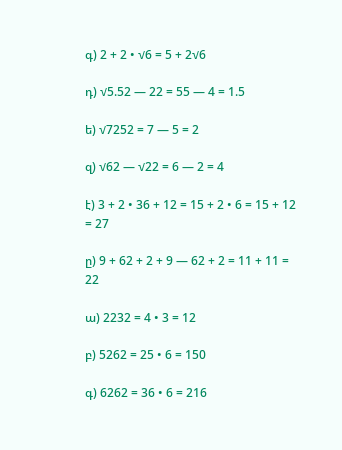գ) 2 + 2 • √6 = 5 + 2√6

դ) √5.52 — 22 = 55 — 4 = 1.5

ե) √7252 = 7 — 5 = 2

զ) √62 — √22 = 6 — 2 = 4

է) 3 + 2 • 36 + 12 = 15 + 2 • 6 = 15 + 12 = 27

ը) 9 + 62 + 2 + 9 — 62 + 2 = 11 + 11 = 22

ա) 2232 = 4 • 3 = 12

բ) 5262 = 25 • 6 = 150

գ) 6262 = 36 • 6 = 216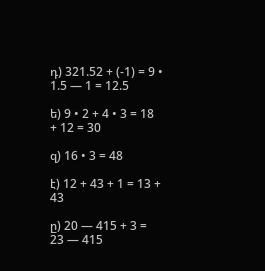դ) 321.52 + (-1) = 9 • 1.5 — 1 = 12.5

ե) 9 • 2 + 4 • 3 = 18 + 12 = 30

զ) 16 • 3 = 48

է) 12 + 43 + 1 = 13 + 43

ը) 20 — 415 + 3 = 23 — 415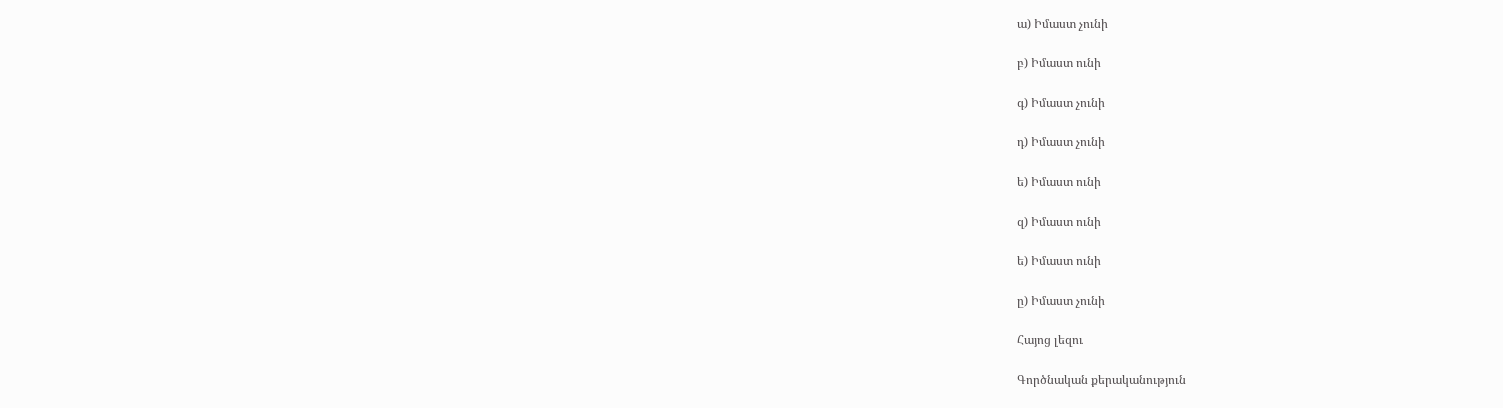ա) Իմաստ չունի

բ) Իմաստ ունի

գ) Իմաստ չունի

դ) Իմաստ չունի

ե) Իմաստ ունի

զ) Իմաստ ունի

ե) Իմաստ ունի

ը) Իմաստ չունի

Հայոց լեզու

Գործնական քերականություն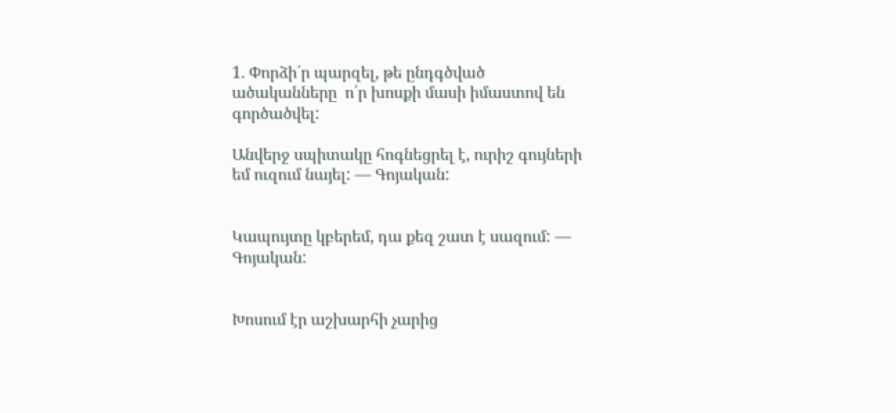1. Փորձի´ր պարզել, թե ընդգծված ածականները  ո՛ր խոսքի մասի իմաստով են  գործածվել:

Անվերջ սպիտակը հոգնեցրել է, ուրիշ գույների եմ ուզում նայել: — Գոյական:


Կապույտը կբերեմ, դա քեզ շատ է սազում: — Գոյական:


Խոսում էր աշխարհի չարից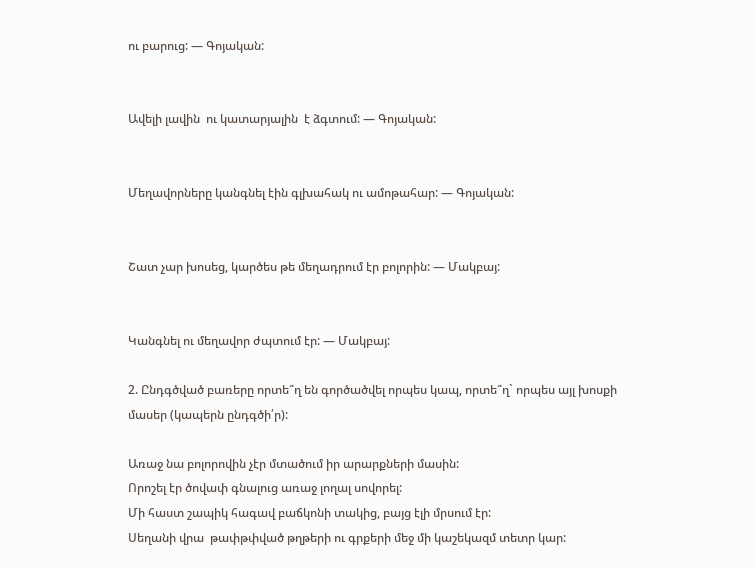ու բարուց: — Գոյական:


Ավելի լավին  ու կատարյալին  է ձգտում: — Գոյական:


Մեղավորները կանգնել էին գլխահակ ու ամոթահար: — Գոյական:


Շատ չար խոսեց, կարծես թե մեղադրում էր բոլորին: — Մակբայ:


Կանգնել ու մեղավոր ժպտում էր: — Մակբայ:

2. Ընդգծված բառերը որտե՞ղ են գործածվել որպես կապ, որտե՞ղ` որպես այլ խոսքի մասեր (կապերն ընդգծի՛ր):

Առաջ նա բոլորովին չէր մտածում իր արարքների մասին:
Որոշել էր ծովափ գնալուց առաջ լողալ սովորել:
Մի հաստ շապիկ հագավ բաճկոնի տակից, բայց էլի մրսում էր:
Սեղանի վրա  թափթփված թղթերի ու գրքերի մեջ մի կաշեկազմ տետր կար: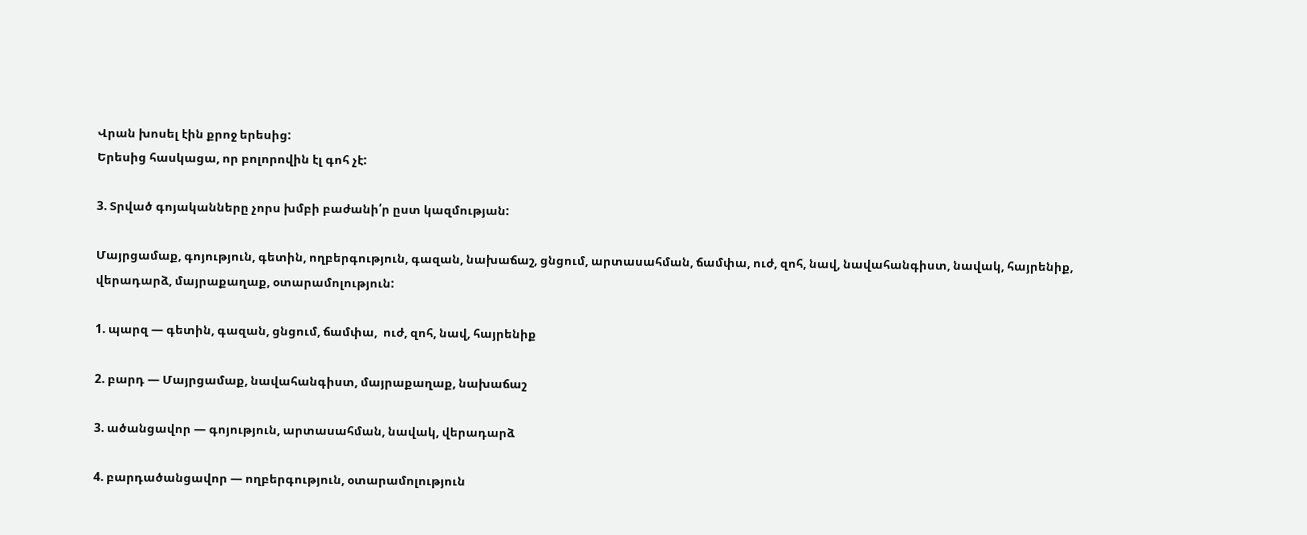Վրան խոսել էին քրոջ երեսից:
Երեսից հասկացա, որ բոլորովին էլ գոհ չէ:

3. Տրված գոյականները չորս խմբի բաժանի՛ր ըստ կազմության:

Մայրցամաք, գոյություն, գետին, ողբերգություն, գազան, նախաճաշ, ցնցում, արտասահման, ճամփա, ուժ, զոհ, նավ, նավահանգիստ, նավակ, հայրենիք, վերադարձ, մայրաքաղաք, օտարամոլություն:

1. պարզ — գետին, գազան, ցնցում, ճամփա,  ուժ, զոհ, նավ, հայրենիք

2. բարդ — Մայրցամաք, նավահանգիստ, մայրաքաղաք, նախաճաշ

3. ածանցավոր — գոյություն, արտասահման, նավակ, վերադարձ

4. բարդածանցավոր — ողբերգություն, օտարամոլություն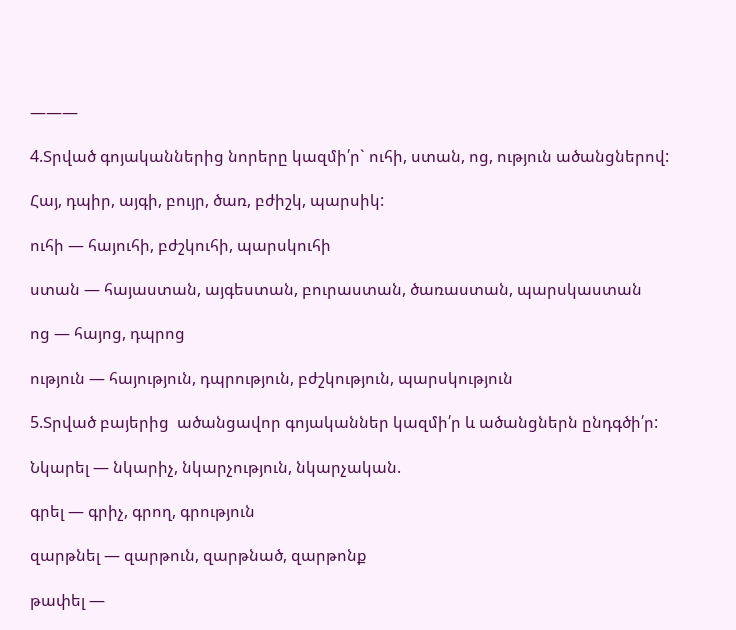———

4.Տրված գոյականներից նորերը կազմի՛ր` ուհի, ստան, ոց, ություն ածանցներով:

Հայ, դպիր, այգի, բույր, ծառ, բժիշկ, պարսիկ:

ուհի — հայուհի, բժշկուհի, պարսկուհի

ստան — հայաստան, այգեստան, բուրաստան, ծառաստան, պարսկաստան

ոց — հայոց, դպրոց

ություն — հայություն, դպրություն, բժշկություն, պարսկություն

5.Տրված բայերից  ածանցավոր գոյականներ կազմի՛ր և ածանցներն ընդգծի՛ր:

Նկարել — նկարիչ, նկարչություն, նկարչական.

գրել — գրիչ, գրող, գրություն

զարթնել — զարթուն, զարթնած, զարթոնք

թափել —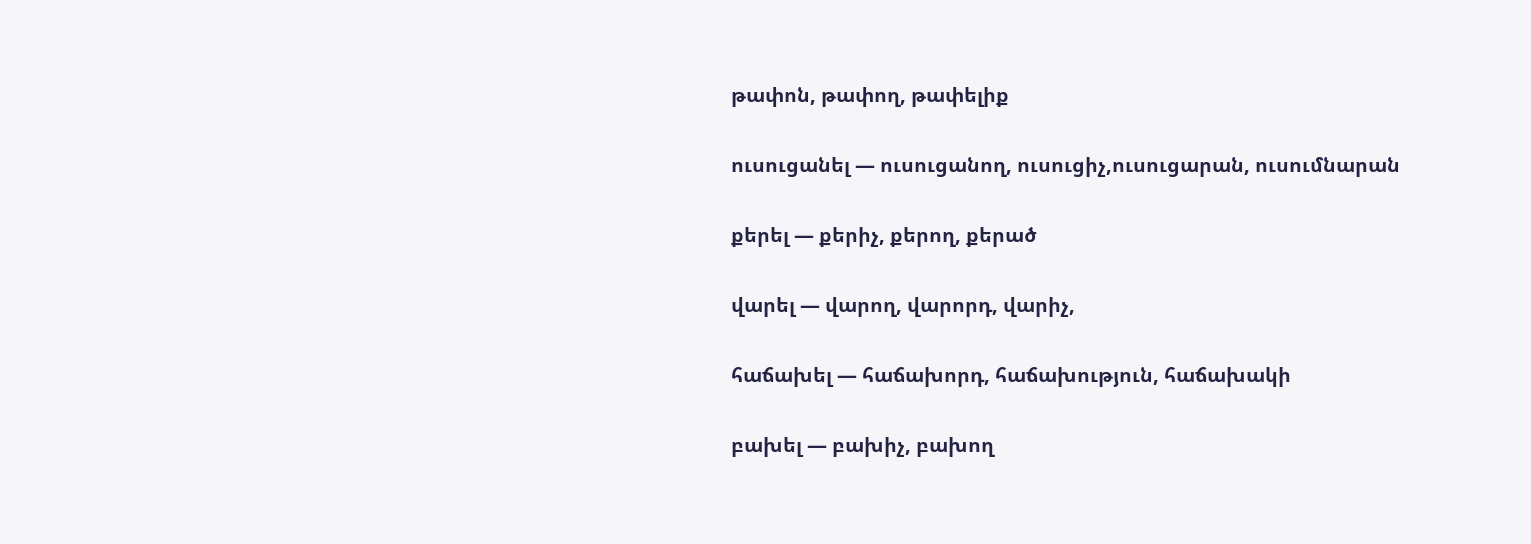թափոն, թափող, թափելիք

ուսուցանել — ուսուցանող, ուսուցիչ,ուսուցարան, ուսումնարան

քերել — քերիչ, քերող, քերած

վարել — վարող, վարորդ, վարիչ,

հաճախել — հաճախորդ, հաճախություն, հաճախակի

բախել — բախիչ, բախող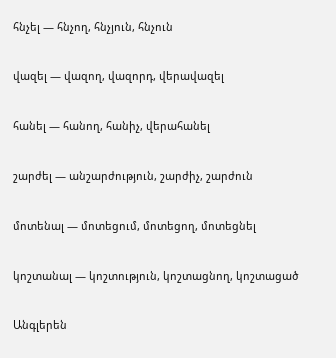հնչել — հնչող, հնչյուն, հնչուն

վազել — վազող, վազորդ, վերավազել

հանել — հանող, հանիչ, վերահանել

շարժել — անշարժություն, շարժիչ, շարժուն

մոտենալ — մոտեցում, մոտեցող, մոտեցնել

կոշտանալ — կոշտություն, կոշտացնող, կոշտացած

Անգլերեն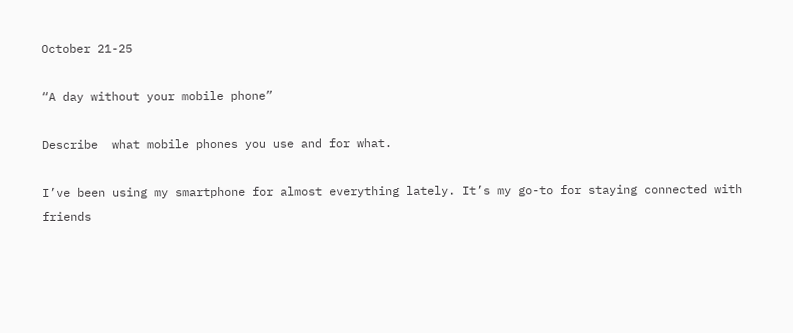October 21-25

“A day without your mobile phone”

Describe  what mobile phones you use and for what.

I’ve been using my smartphone for almost everything lately. It’s my go-to for staying connected with friends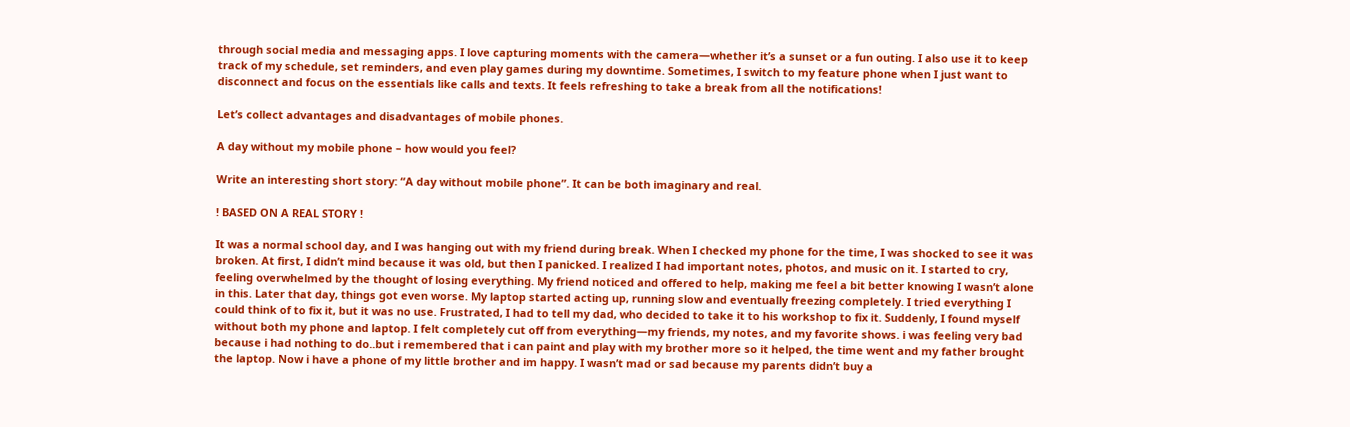through social media and messaging apps. I love capturing moments with the camera—whether it’s a sunset or a fun outing. I also use it to keep track of my schedule, set reminders, and even play games during my downtime. Sometimes, I switch to my feature phone when I just want to disconnect and focus on the essentials like calls and texts. It feels refreshing to take a break from all the notifications!

Let’s collect advantages and disadvantages of mobile phones.

A day without my mobile phone – how would you feel?

Write an interesting short story: “A day without mobile phone”. It can be both imaginary and real.

! BASED ON A REAL STORY !

It was a normal school day, and I was hanging out with my friend during break. When I checked my phone for the time, I was shocked to see it was broken. At first, I didn’t mind because it was old, but then I panicked. I realized I had important notes, photos, and music on it. I started to cry, feeling overwhelmed by the thought of losing everything. My friend noticed and offered to help, making me feel a bit better knowing I wasn’t alone in this. Later that day, things got even worse. My laptop started acting up, running slow and eventually freezing completely. I tried everything I could think of to fix it, but it was no use. Frustrated, I had to tell my dad, who decided to take it to his workshop to fix it. Suddenly, I found myself without both my phone and laptop. I felt completely cut off from everything—my friends, my notes, and my favorite shows. i was feeling very bad because i had nothing to do..but i remembered that i can paint and play with my brother more so it helped, the time went and my father brought the laptop. Now i have a phone of my little brother and im happy. I wasn’t mad or sad because my parents didn’t buy a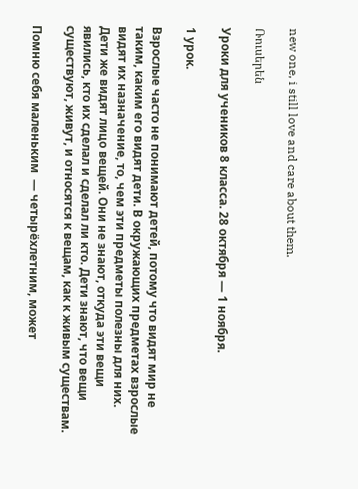new one, i still love and care about them.

Ռուսերեն

Уроки для учеников 8 класса. 28 октября — 1 ноября.

1 урок.

Взрослые часто не понимают детей, потому что видят мир не таким, каким его видят дети. В окружающих предметах взрослые видят их назначение, то, чем эти предметы полезны для них. Дети же видят лицо вещей. Они не знают, откуда эти вещи явились, кто их сделал и сделал ли кто. Дети знают, что вещи существуют, живут, и относятся к вещам, как к живым существам.

Помню себя маленьким  — четырёхлетним, может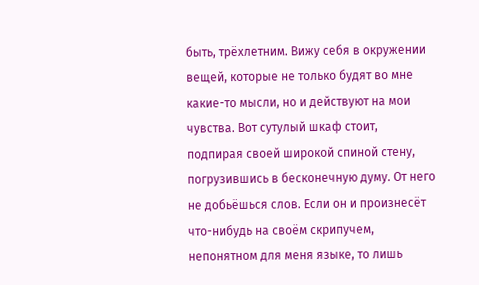быть, трёхлетним. Вижу себя в окружении вещей, которые не только будят во мне какие-то мысли, но и действуют на мои чувства. Вот сутулый шкаф стоит, подпирая своей широкой спиной стену, погрузившись в бесконечную думу. От него не добьёшься слов. Если он и произнесёт что-нибудь на своём скрипучем, непонятном для меня языке, то лишь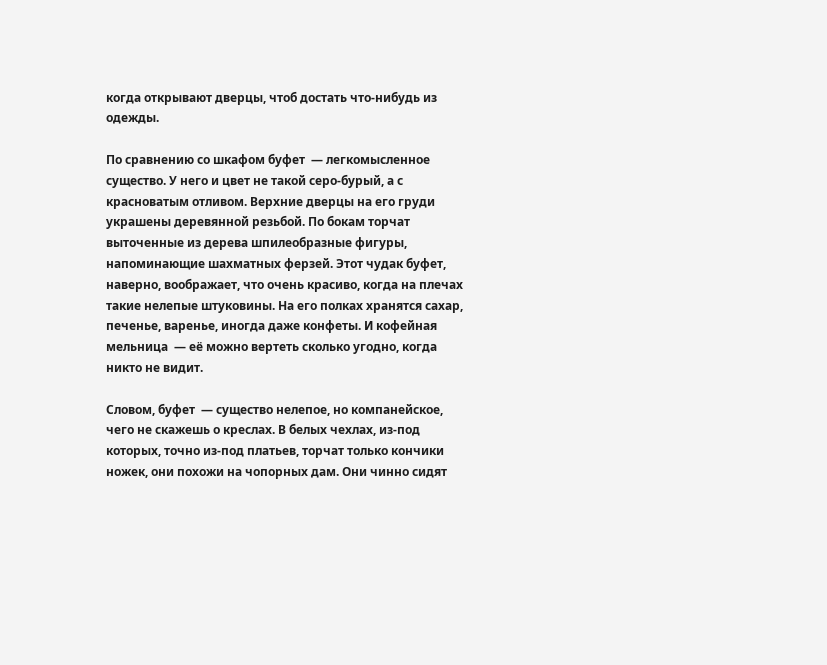когда открывают дверцы, чтоб достать что-нибудь из одежды.

По сравнению со шкафом буфет  — легкомысленное существо. У него и цвет не такой серо-бурый, а с красноватым отливом. Верхние дверцы на его груди украшены деревянной резьбой. По бокам торчат выточенные из дерева шпилеобразные фигуры, напоминающие шахматных ферзей. Этот чудак буфет, наверно, воображает, что очень красиво, когда на плечах такие нелепые штуковины. На его полках хранятся сахар, печенье, варенье, иногда даже конфеты. И кофейная мельница  — её можно вертеть сколько угодно, когда никто не видит.

Словом, буфет  — существо нелепое, но компанейское, чего не скажешь о креслах. В белых чехлах, из-под которых, точно из-под платьев, торчат только кончики ножек, они похожи на чопорных дам. Они чинно сидят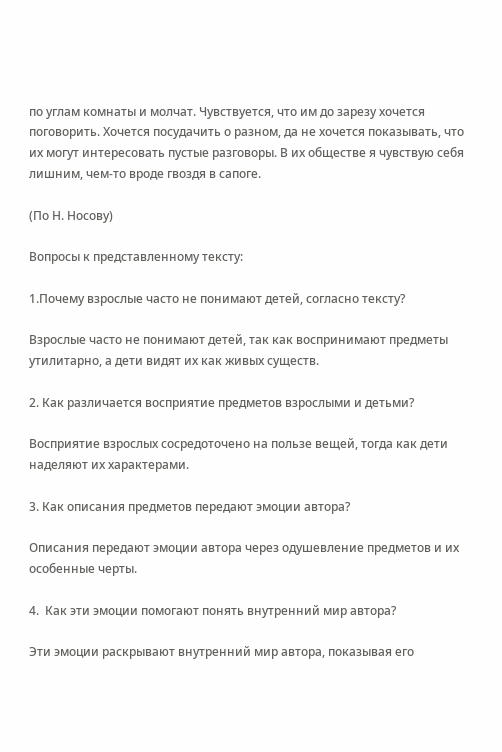по углам комнаты и молчат. Чувствуется, что им до зарезу хочется поговорить. Хочется посудачить о разном, да не хочется показывать, что их могут интересовать пустые разговоры. В их обществе я чувствую себя лишним, чем-то вроде гвоздя в сапоге.

(По Н. Носову)

Вопросы к представленному тексту:

1.Почему взрослые часто не понимают детей, согласно тексту?

Взрослые часто не понимают детей, так как воспринимают предметы утилитарно, а дети видят их как живых существ.

2. Как различается восприятие предметов взрослыми и детьми?

Восприятие взрослых сосредоточено на пользе вещей, тогда как дети наделяют их характерами.

3. Как описания предметов передают эмоции автора?

Описания передают эмоции автора через одушевление предметов и их особенные черты.

4.  Как эти эмоции помогают понять внутренний мир автора?

Эти эмоции раскрывают внутренний мир автора, показывая его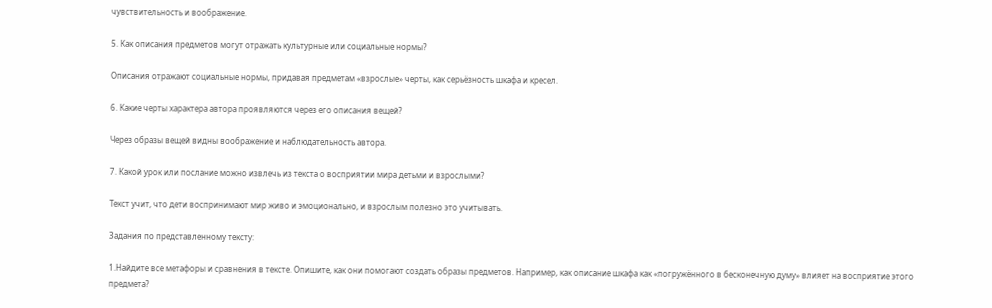чувствительность и воображение.

5. Как описания предметов могут отражать культурные или социальные нормы?

Описания отражают социальные нормы, придавая предметам «взрослые» черты, как серьёзность шкафа и кресел.

6. Какие черты характера автора проявляются через его описания вещей?

Через образы вещей видны воображение и наблюдательность автора.

7. Какой урок или послание можно извлечь из текста о восприятии мира детьми и взрослыми?

Текст учит, что дети воспринимают мир живо и эмоционально, и взрослым полезно это учитывать.

Задания по представленному тексту:

1.Найдите все метафоры и сравнения в тексте. Опишите, как они помогают создать образы предметов. Например, как описание шкафа как «погружённого в бесконечную думу» влияет на восприятие этого предмета?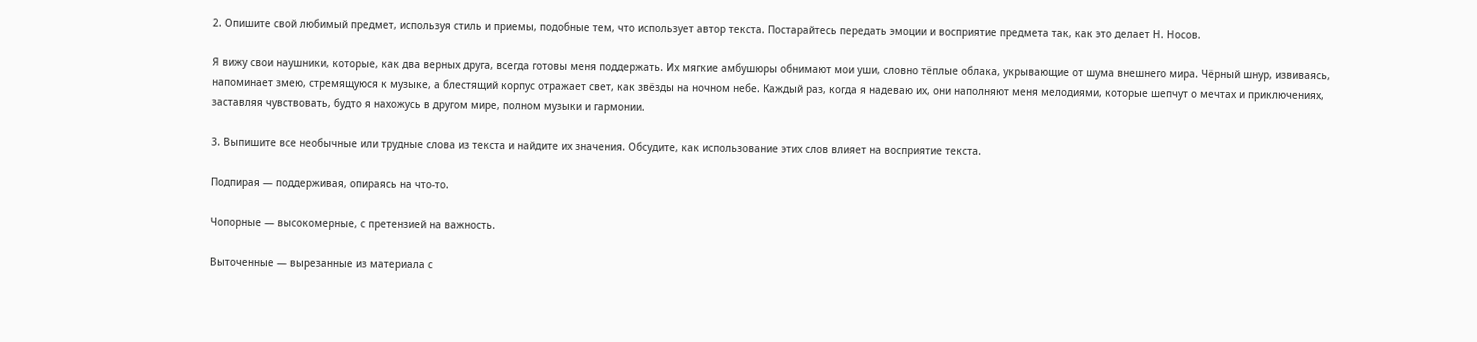2. Опишите свой любимый предмет, используя стиль и приемы, подобные тем, что использует автор текста. Постарайтесь передать эмоции и восприятие предмета так, как это делает Н. Носов.

Я вижу свои наушники, которые, как два верных друга, всегда готовы меня поддержать. Их мягкие амбушюры обнимают мои уши, словно тёплые облака, укрывающие от шума внешнего мира. Чёрный шнур, извиваясь, напоминает змею, стремящуюся к музыке, а блестящий корпус отражает свет, как звёзды на ночном небе. Каждый раз, когда я надеваю их, они наполняют меня мелодиями, которые шепчут о мечтах и приключениях, заставляя чувствовать, будто я нахожусь в другом мире, полном музыки и гармонии.

3. Выпишите все необычные или трудные слова из текста и найдите их значения. Обсудите, как использование этих слов влияет на восприятие текста.

Подпирая — поддерживая, опираясь на что-то.

Чопорные — высокомерные, с претензией на важность.

Выточенные — вырезанные из материала с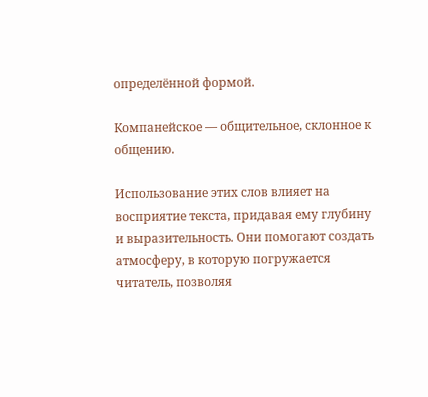определённой формой.

Компанейское — общительное, склонное к общению.

Использование этих слов влияет на восприятие текста, придавая ему глубину и выразительность. Они помогают создать атмосферу, в которую погружается читатель, позволяя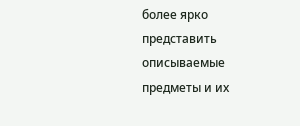более ярко представить описываемые предметы и их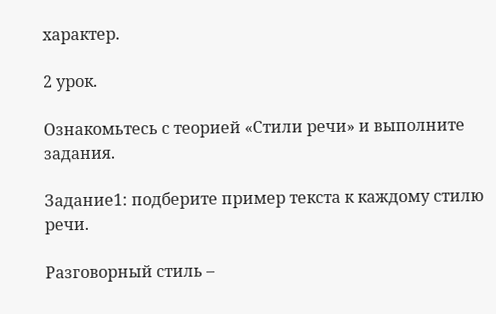характер.

2 урок.

Ознакомьтесь с теорией «Стили речи» и выполните задания.

Задание1: подберите пример текста к каждому стилю речи.

Разговорный стиль –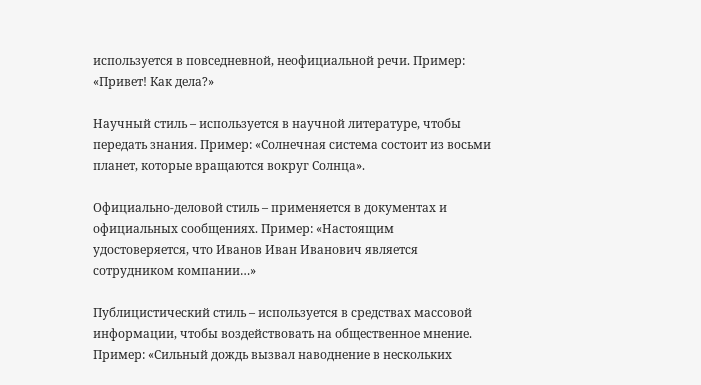используется в повседневной, неофициальной речи. Пример: «Привет! Как дела?»

Научный стиль – используется в научной литературе, чтобы передать знания. Пример: «Солнечная система состоит из восьми планет, которые вращаются вокруг Солнца».

Официально-деловой стиль – применяется в документах и официальных сообщениях. Пример: «Настоящим удостоверяется, что Иванов Иван Иванович является сотрудником компании…»

Публицистический стиль – используется в средствах массовой информации, чтобы воздействовать на общественное мнение. Пример: «Сильный дождь вызвал наводнение в нескольких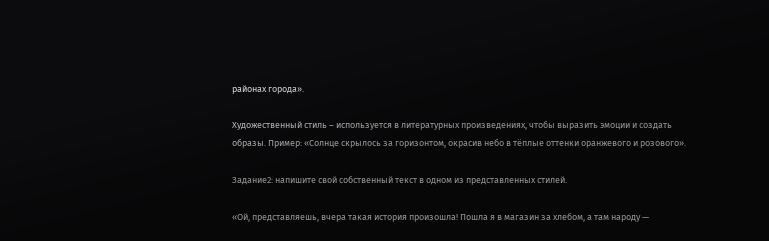районах города».

Художественный стиль – используется в литературных произведениях, чтобы выразить эмоции и создать образы. Пример: «Солнце скрылось за горизонтом, окрасив небо в тёплые оттенки оранжевого и розового».

Задание2: напишите свой собственный текст в одном из представленных стилей.

«Ой, представляешь, вчера такая история произошла! Пошла я в магазин за хлебом, а там народу —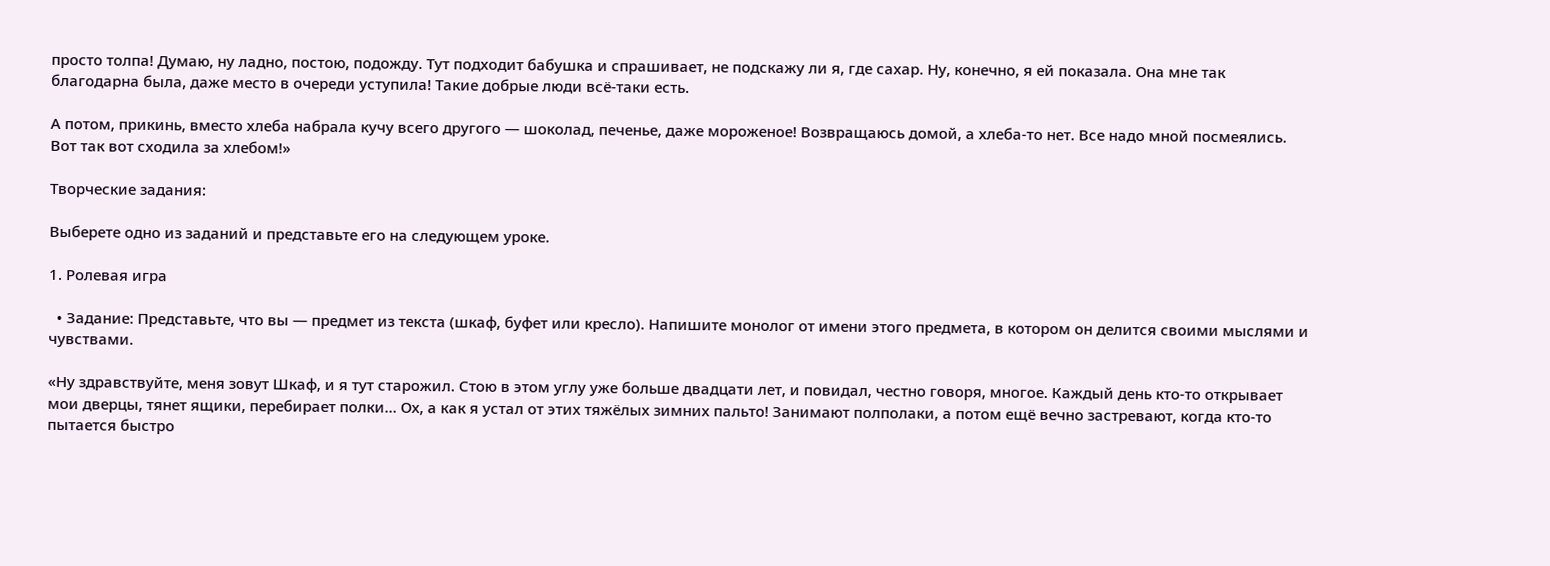просто толпа! Думаю, ну ладно, постою, подожду. Тут подходит бабушка и спрашивает, не подскажу ли я, где сахар. Ну, конечно, я ей показала. Она мне так благодарна была, даже место в очереди уступила! Такие добрые люди всё-таки есть.

А потом, прикинь, вместо хлеба набрала кучу всего другого — шоколад, печенье, даже мороженое! Возвращаюсь домой, а хлеба-то нет. Все надо мной посмеялись. Вот так вот сходила за хлебом!»

Творческие задания:

Выберете одно из заданий и представьте его на следующем уроке.

1. Ролевая игра

  • Задание: Представьте, что вы — предмет из текста (шкаф, буфет или кресло). Напишите монолог от имени этого предмета, в котором он делится своими мыслями и чувствами.

«Ну здравствуйте, меня зовут Шкаф, и я тут старожил. Стою в этом углу уже больше двадцати лет, и повидал, честно говоря, многое. Каждый день кто-то открывает мои дверцы, тянет ящики, перебирает полки… Ох, а как я устал от этих тяжёлых зимних пальто! Занимают полполаки, а потом ещё вечно застревают, когда кто-то пытается быстро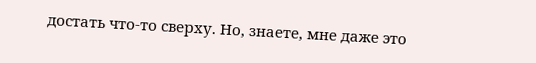достать что-то сверху. Но, знаете, мне даже это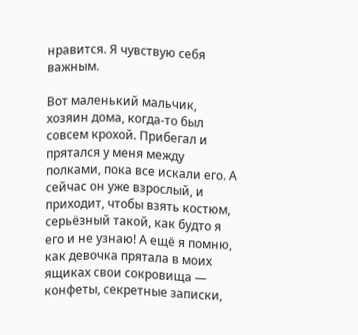нравится. Я чувствую себя важным.

Вот маленький мальчик, хозяин дома, когда-то был совсем крохой. Прибегал и прятался у меня между полками, пока все искали его. А сейчас он уже взрослый, и приходит, чтобы взять костюм, серьёзный такой, как будто я его и не узнаю! А ещё я помню, как девочка прятала в моих ящиках свои сокровища — конфеты, секретные записки,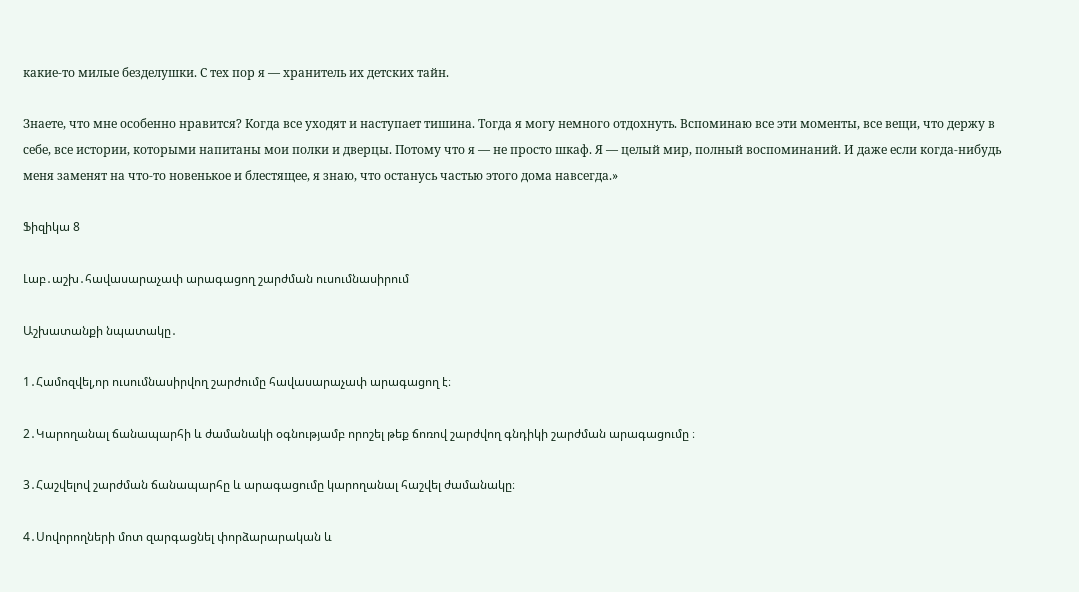какие-то милые безделушки. С тех пор я — хранитель их детских тайн.

Знаете, что мне особенно нравится? Когда все уходят и наступает тишина. Тогда я могу немного отдохнуть. Вспоминаю все эти моменты, все вещи, что держу в себе, все истории, которыми напитаны мои полки и дверцы. Потому что я — не просто шкаф. Я — целый мир, полный воспоминаний. И даже если когда-нибудь меня заменят на что-то новенькое и блестящее, я знаю, что останусь частью этого дома навсегда.»

Ֆիզիկա 8

Լաբ․աշխ․հավասարաչափ արագացող շարժման ուսումնասիրում

Աշխատանքի նպատակը․

1․Համոզվել,որ ուսումնասիրվող շարժումը հավասարաչափ արագացող է։

2․Կարողանալ ճանապարհի և ժամանակի օգնությամբ որոշել թեք ճոռով շարժվող գնդիկի շարժման արագացումը ։

3․Հաշվելով շարժման ճանապարհը և արագացումը կարողանալ հաշվել ժամանակը։

4․Սովորողների մոտ զարգացնել փորձարարական և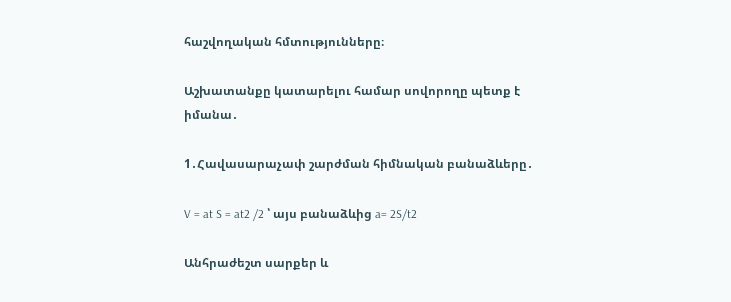հաշվողական հմտությունները։

Աշխատանքը կատարելու համար սովորողը պետք է իմանա․

1․Հավասարաչափ շարժման հիմնական բանաձևերը․

V = at S = at2 /2 ՝ այս բանաձևից a= 2S/t2

Անհրաժեշտ սարքեր և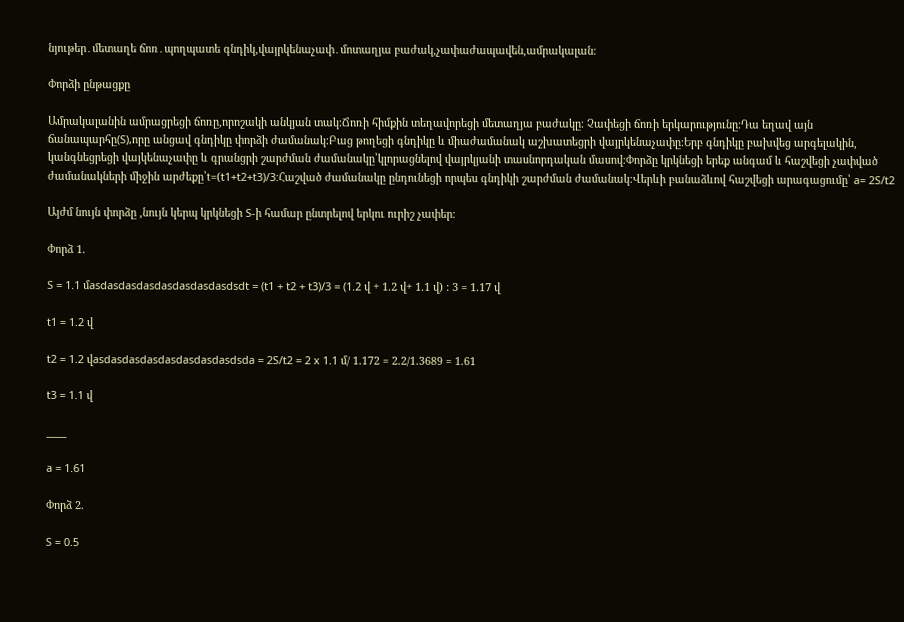նյութեր․մետաղե ճոռ․պողպատե գնդիկ,վայրկենաչափ․մոտաղյա բաժակ,չափաժապավեն,ամրակալան։

Փորձի ընթացքը

Ամրակալանին ամրացրեցի ճոռը,որոշակի անկյան տակ։Ճոռի հիմքին տեղավորեցի մետաղյա բաժակը։ Չափեցի ճոռի երկարությունը։Դա եղավ այն ճանապարհը(S),որը անցավ գնդիկը փորձի ժամանակ։Բաց թողեցի գնդիկը և միաժամանակ աշխատեցրի վայրկենաչափը։Երբ գնդիկը բախվեց արգելակին, կանգնեցրեցի վայկենաչափը և գրանցրի շարժման ժամանակը՝կլորացնելով վայրկյանի տասնորդական մասով։Փորձը կրկնեցի երեք անգամ և հաշվեցի չափված ժամանակների միջին արժեքը՝t=(t1+t2+t3)/3:Հաշված ժամանակը ընդունեցի որպես գնդիկի շարժման ժամանակ։Վերևի բանաձևով հաշվեցի արագացումը՝ a= 2S/t2

Այժմ նույն փորձը ,նույն կերպ կրկնեցի S-ի համար ընտրելով երկու ուրիշ չափեր։

Փորձ 1.

S = 1.1 մasdasdasdasdasdasdasdasdsdt = (t1 + t2 + t3)/3 = (1.2 վ + 1.2 վ+ 1.1 վ) : 3 = 1.17 վ

t1 = 1.2 վ

t2 = 1.2 վasdasdasdasdasdasdasdasdsda = 2S/t2 = 2 x 1.1 մ/ 1.172 = 2.2/1.3689 = 1.61

t3 = 1.1 վ

____

a = 1.61

Փորձ 2.

S = 0.5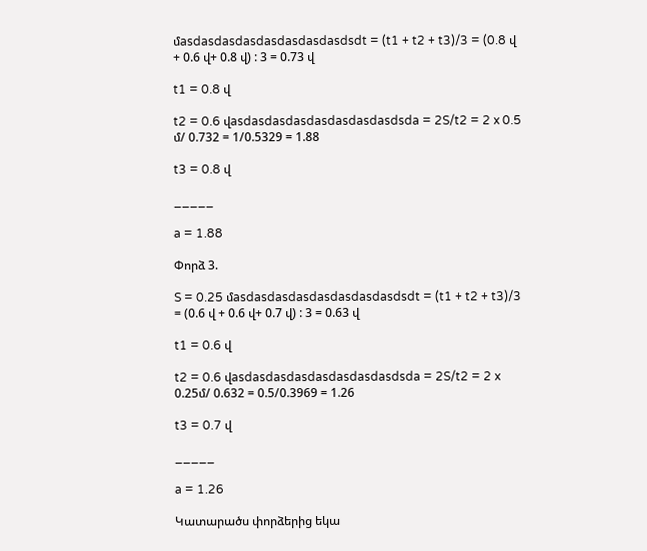մasdasdasdasdasdasdasdasdsdt = (t1 + t2 + t3)/3 = (0.8 վ + 0.6 վ+ 0.8 վ) : 3 = 0.73 վ

t1 = 0.8 վ

t2 = 0.6 վasdasdasdasdasdasdasdasdsda = 2S/t2 = 2 x 0.5 մ/ 0.732 = 1/0.5329 = 1.88

t3 = 0.8 վ

_____

a = 1.88

Փորձ 3.

S = 0.25 մasdasdasdasdasdasdasdasdsdt = (t1 + t2 + t3)/3 = (0.6 վ + 0.6 վ+ 0.7 վ) : 3 = 0.63 վ

t1 = 0.6 վ

t2 = 0.6 վasdasdasdasdasdasdasdasdsda = 2S/t2 = 2 x 0.25մ/ 0.632 = 0.5/0.3969 = 1.26

t3 = 0.7 վ

_____

a = 1.26

Կատարածս փորձերից եկա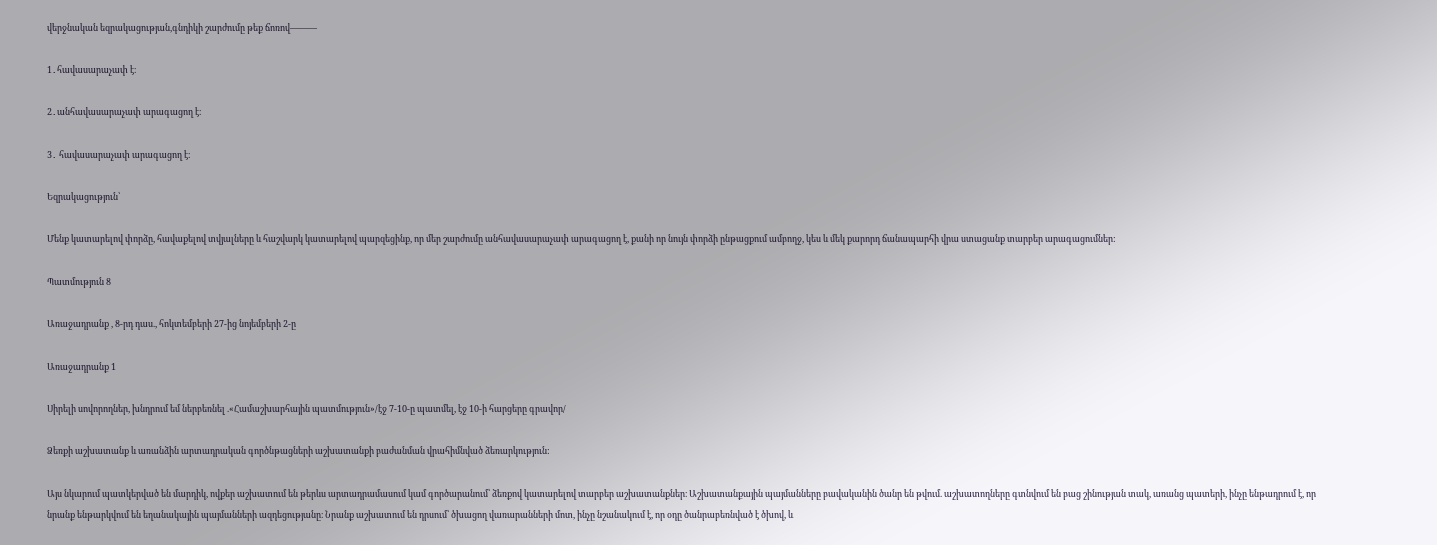վերջնական եզրակացության,գնդիկի շարժումը թեք ճոռով———

1․հավասարաչափ է։

2․անհավասարաչափ արագացող է։

3․ հավասարաչափ արագացող է։

Եզրակացություն՝

Մենք կատարելով փորձը, հավաքելով տվյալները և հաշվարկ կատարելով պարզեցինք, որ մեր շարժումը անհավասարաչափ արագացող է, քանի որ նույն փորձի ընթացքում ամբողջ, կես և մեկ քարորդ ճանապարհի վրա ստացանք տարբեր արագացումներ:

Պատմություն 8

Առաջադրանք , 8-րդ դաս., հոկտեմբերի 27-ից նոյեմբերի 2-ը

Առաջադրանք 1

Սիրելի սովորողներ, խնդրում եմ ներբեռնել .«Համաշխարհային պատմություն»/էջ 7-10-ը պատմել, էջ 10-ի հարցերը գրավոր/

Ձեռքի աշխատանք և առանձին արտադրական գործնթացների աշխատանքի բաժանման վրահիմնված ձեռարկություն:

Այս նկարում պատկերված են մարդիկ, ովքեր աշխատում են թերևս արտադրամասում կամ գործարանում՝ ձեռքով կատարելով տարբեր աշխատանքներ։ Աշխատանքային պայմանները բավականին ծանր են թվում. աշխատողները գտնվում են բաց շինության տակ, առանց պատերի, ինչը ենթադրում է, որ նրանք ենթարկվում են եղանակային պայմանների ազդեցությանը։ Նրանք աշխատում են դրսում՝ ծխացող վառարանների մոտ, ինչը նշանակում է, որ օդը ծանրաբեռնված է ծխով, և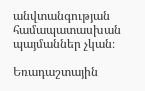անվտանգության համապատասխան պայմաններ չկան։

Եռադաշտային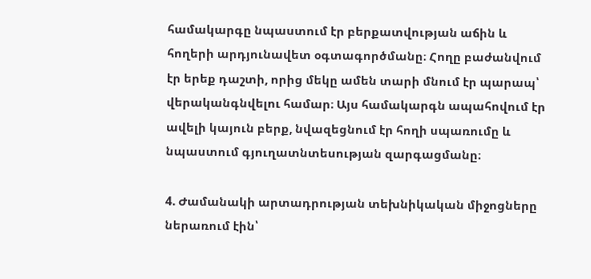համակարգը նպաստում էր բերքատվության աճին և հողերի արդյունավետ օգտագործմանը։ Հողը բաժանվում էր երեք դաշտի, որից մեկը ամեն տարի մնում էր պարապ՝ վերականգնվելու համար։ Այս համակարգն ապահովում էր ավելի կայուն բերք, նվազեցնում էր հողի սպառումը և նպաստում գյուղատնտեսության զարգացմանը։

4. Ժամանակի արտադրության տեխնիկական միջոցները ներառում էին՝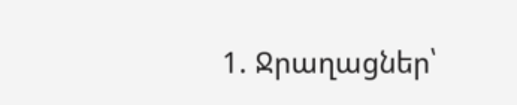1. Ջրաղացներ՝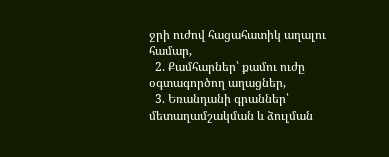ջրի ուժով հացահատիկ աղալու համար,
  2. Քամհարներ՝ քամու ուժը օգտագործող աղացներ,
  3. Եռանդանի գրաններ՝ մետաղամշակման և ձուլման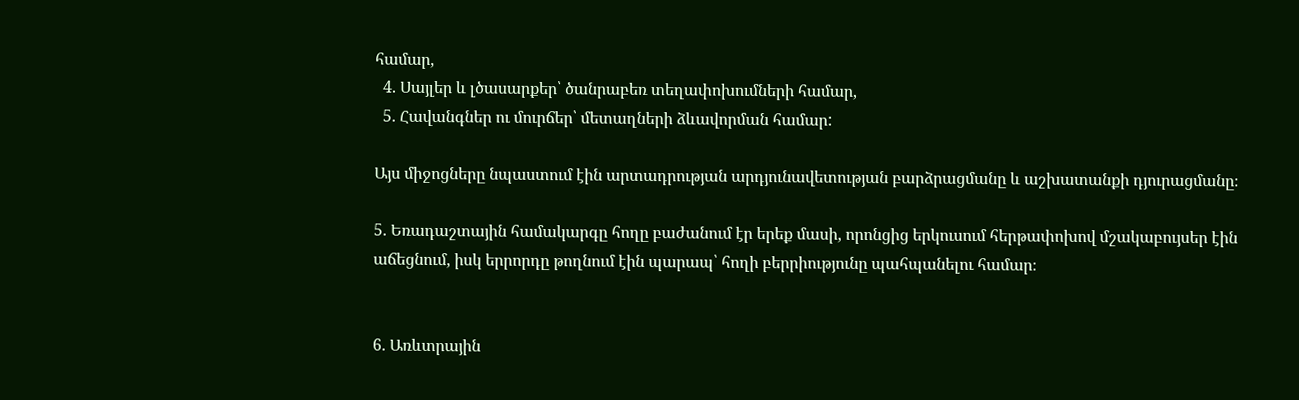համար,
  4. Սայլեր և լծասարքեր՝ ծանրաբեռ տեղափոխումների համար,
  5. Հավանգներ ու մուրճեր՝ մետաղների ձևավորման համար:

Այս միջոցները նպաստում էին արտադրության արդյունավետության բարձրացմանը և աշխատանքի դյուրացմանը։

5. Եռադաշտային համակարգը հողը բաժանում էր երեք մասի, որոնցից երկուսում հերթափոխով մշակաբույսեր էին աճեցնում, իսկ երրորդը թողնում էին պարապ՝ հողի բերրիությունը պահպանելու համար։


6. Առևտրային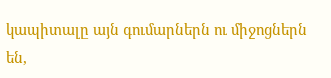կապիտալը այն գումարներն ու միջոցներն են,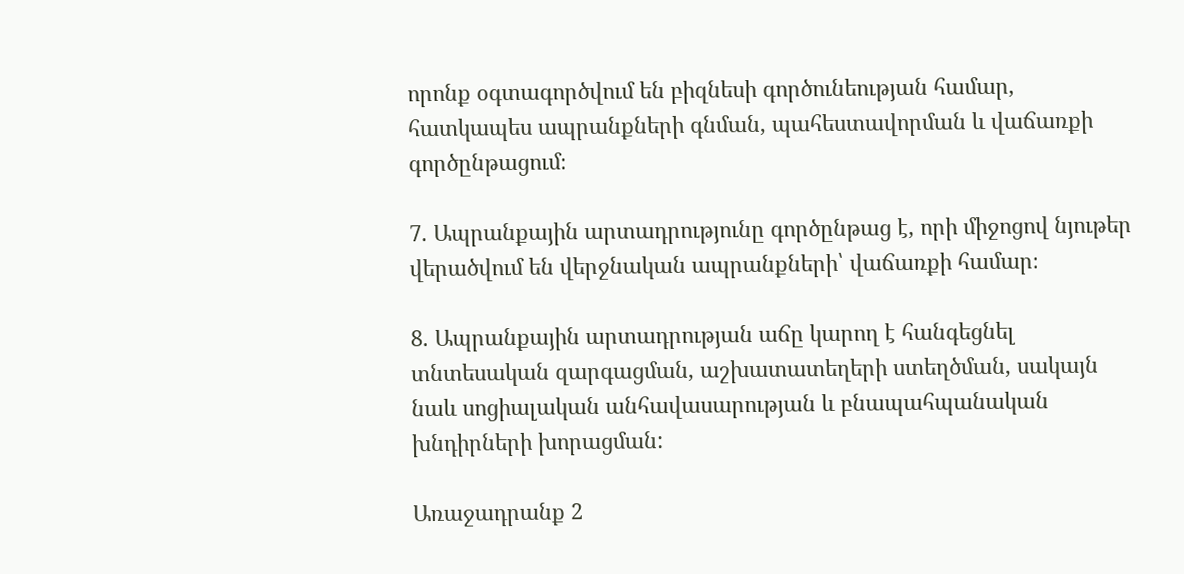որոնք օգտագործվում են բիզնեսի գործունեության համար, հատկապես ապրանքների գնման, պահեստավորման և վաճառքի գործընթացում։

7. Ապրանքային արտադրությունը գործընթաց է, որի միջոցով նյութեր վերածվում են վերջնական ապրանքների՝ վաճառքի համար։

8. Ապրանքային արտադրության աճը կարող է հանգեցնել տնտեսական զարգացման, աշխատատեղերի ստեղծման, սակայն նաև սոցիալական անհավասարության և բնապահպանական խնդիրների խորացման:

Առաջադրանք 2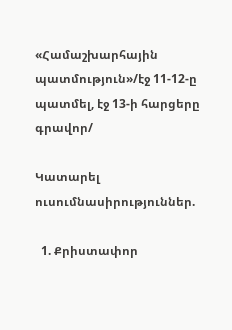«Համաշխարհային պատմություն»/էջ 11-12-ը պատմել, էջ 13-ի հարցերը գրավոր/

Կատարել  ուսումնասիրություններ.

  1. Քրիստափոր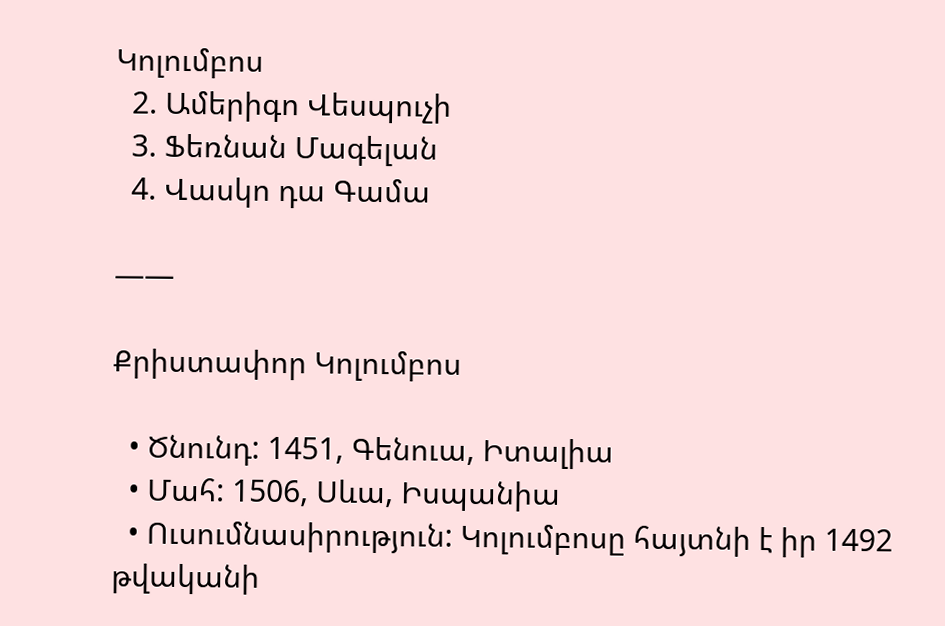Կոլումբոս
  2. Ամերիգո Վեսպուչի
  3. Ֆեռնան Մագելան
  4. Վասկո դա Գամա

——

Քրիստափոր Կոլումբոս

  • Ծնունդ: 1451, Գենուա, Իտալիա
  • Մահ: 1506, Սևա, Իսպանիա
  • Ուսումնասիրություն: Կոլումբոսը հայտնի է իր 1492 թվականի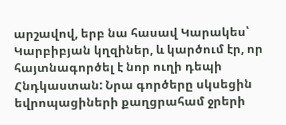արշավով, երբ նա հասավ Կարակես՝ Կարբիբյան կղզիներ, և կարծում էր, որ հայտնագործել է նոր ուղի դեպի Հնդկաստան: Նրա գործերը սկսեցին եվրոպացիների քաղցրահամ ջրերի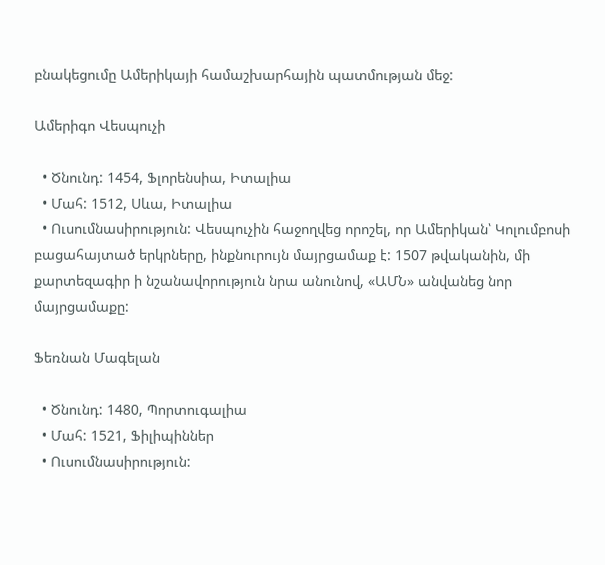բնակեցումը Ամերիկայի համաշխարհային պատմության մեջ:

Ամերիգո Վեսպուչի

  • Ծնունդ: 1454, Ֆլորենսիա, Իտալիա
  • Մահ: 1512, Սևա, Իտալիա
  • Ուսումնասիրություն: Վեսպուչին հաջողվեց որոշել, որ Ամերիկան՝ Կոլումբոսի բացահայտած երկրները, ինքնուրույն մայրցամաք է: 1507 թվականին, մի քարտեզագիր ի նշանավորություն նրա անունով, «ԱՄՆ» անվանեց նոր մայրցամաքը:

Ֆեռնան Մագելան

  • Ծնունդ: 1480, Պորտուգալիա
  • Մահ: 1521, Ֆիլիպիններ
  • Ուսումնասիրություն: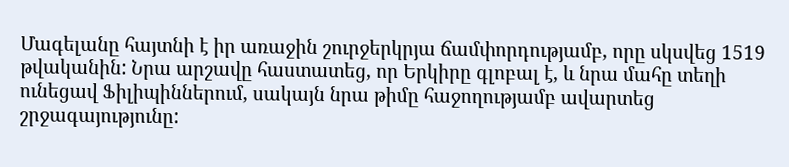Մագելանը հայտնի է իր առաջին շուրջերկրյա ճամփորդությամբ, որը սկսվեց 1519 թվականին: Նրա արշավը հաստատեց, որ Երկիրը գլոբալ է, և նրա մահը տեղի ունեցավ Ֆիլիպիններում, սակայն նրա թիմը հաջողությամբ ավարտեց շրջագայությունը: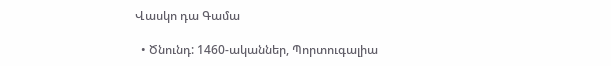Վասկո դա Գամա

  • Ծնունդ: 1460-ականներ, Պորտուգալիա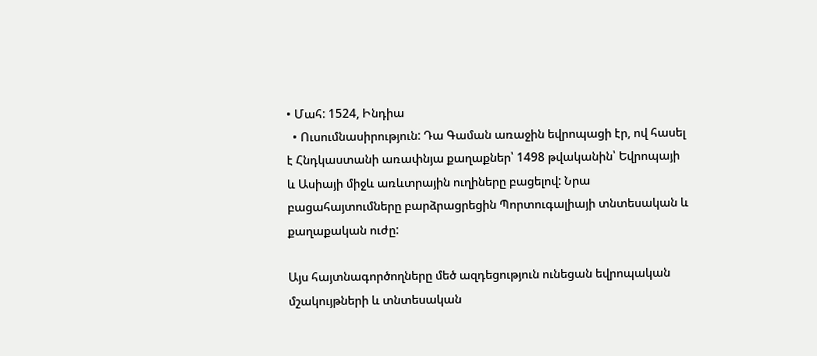• Մահ: 1524, Ինդիա
  • Ուսումնասիրություն: Դա Գաման առաջին եվրոպացի էր, ով հասել է Հնդկաստանի առափնյա քաղաքներ՝ 1498 թվականին՝ Եվրոպայի և Ասիայի միջև առևտրային ուղիները բացելով: Նրա բացահայտումները բարձրացրեցին Պորտուգալիայի տնտեսական և քաղաքական ուժը:

Այս հայտնագործողները մեծ ազդեցություն ունեցան եվրոպական մշակույթների և տնտեսական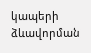կապերի ձևավորման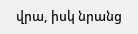վրա, իսկ նրանց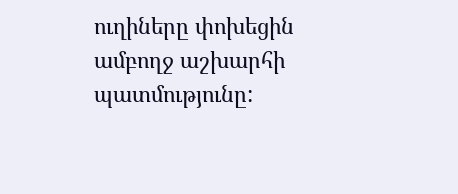ուղիները փոխեցին ամբողջ աշխարհի պատմությունը: